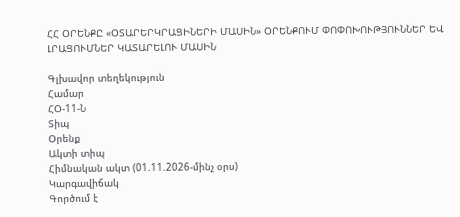ՀՀ ՕՐԵՆՔԸ «ՕՏԱՐԵՐԿՐԱՑԻՆԵՐԻ ՄԱՍԻՆ» ՕՐԵՆՔՈՒՄ ՓՈՓՈԽՈՒԹՅՈՒՆՆԵՐ ԵՎ ԼՐԱՑՈՒՄՆԵՐ ԿԱՏԱՐԵԼՈՒ ՄԱՍԻՆ

Գլխավոր տեղեկություն
Համար
ՀՕ-11-Ն
Տիպ
Օրենք
Ակտի տիպ
Հիմնական ակտ (01.11.2026-մինչ օրս)
Կարգավիճակ
Գործում է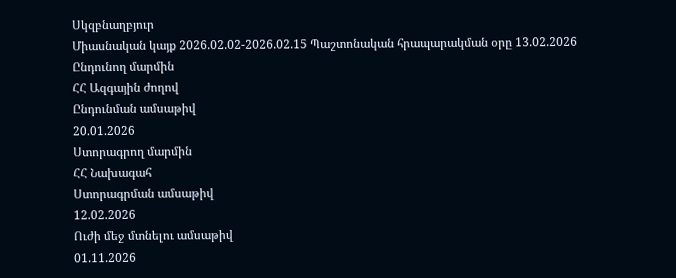Սկզբնաղբյուր
Միասնական կայք 2026.02.02-2026.02.15 Պաշտոնական հրապարակման օրը 13.02.2026
Ընդունող մարմին
ՀՀ Ազգային ժողով
Ընդունման ամսաթիվ
20.01.2026
Ստորագրող մարմին
ՀՀ Նախագահ
Ստորագրման ամսաթիվ
12.02.2026
Ուժի մեջ մտնելու ամսաթիվ
01.11.2026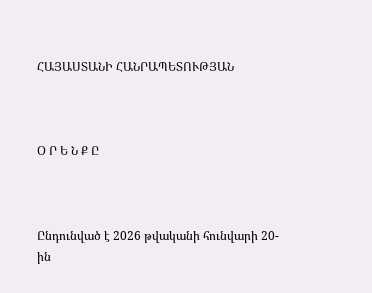ՀԱՅԱՍՏԱՆԻ ՀԱՆՐԱՊԵՏՈՒԹՅԱՆ



Օ Ր Ե Ն Ք Ը



Ընդունված է 2026 թվականի հունվարի 20-ին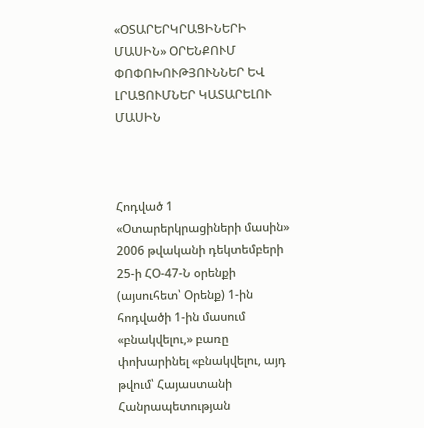«ՕՏԱՐԵՐԿՐԱՑԻՆԵՐԻ ՄԱՍԻՆ» ՕՐԵՆՔՈՒՄ ՓՈՓՈԽՈՒԹՅՈՒՆՆԵՐ ԵՎ ԼՐԱՑՈՒՄՆԵՐ ԿԱՏԱՐԵԼՈՒ ՄԱՍԻՆ



Հոդված 1 «Օտարերկրացիների մասին» 2006 թվականի դեկտեմբերի 25-ի ՀՕ-47-Ն օրենքի (այսուհետ՝ Օրենք) 1-ին հոդվածի 1-ին մասում «բնակվելու,» բառը փոխարինել «բնակվելու, այդ թվում՝ Հայաստանի Հանրապետության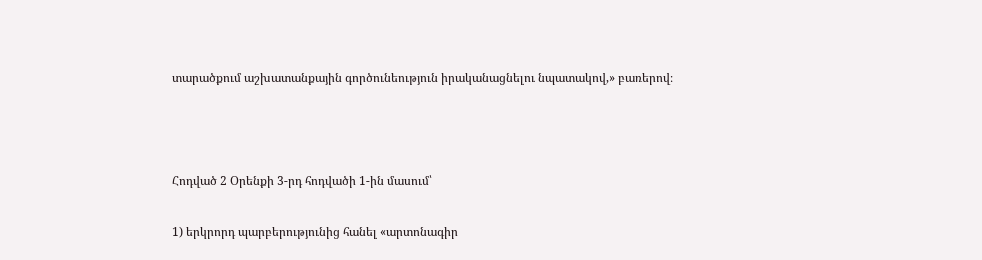տարածքում աշխատանքային գործունեություն իրականացնելու նպատակով,» բառերով։



Հոդված 2 Օրենքի 3-րդ հոդվածի 1-ին մասում՝

1) երկրորդ պարբերությունից հանել «արտոնագիր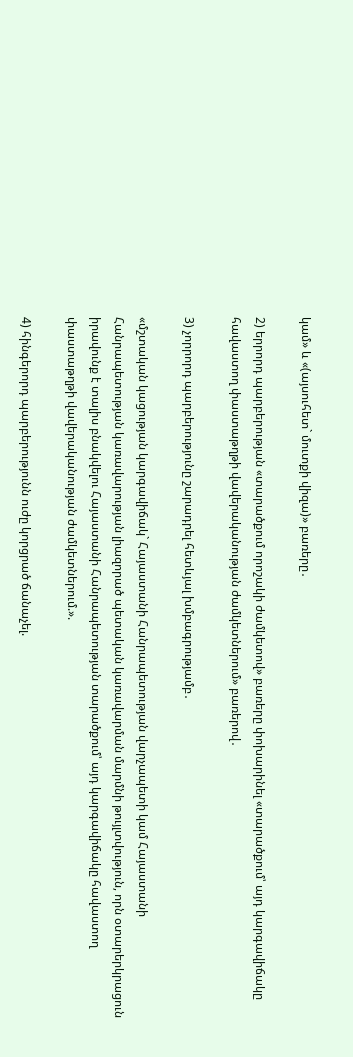կամ» և «(այսուհետ` մուտքի վիզա)» բառերը․

2) երրորդ պարբերության «տարածքում որոշակի ժամկետով» բառերը փոխարինել «տարածքում՝ այդ կարգավիճակը հավաստող փաստաթղթի վավերականության ժամկետներում» բառերով․

3) չորրորդ պարբերությունը շարադրել հետևյալ խմբագրությամբ․

«մշտական կացության կարգավիճակ` Հայաստանի Հանրապետության վարչապետի կամ Հայաստանի Հանրապետության կառավարության լիազորած պետական կառավարման մարմնի թույլտվություն, որն օտարերկրացուն իրավունք է տալիս բնակվելու Հայաստանի Հանրապետության տարածքում՝ այդ կարգավիճակը հավաստող փաստաթղթի վավերականության ժամկետներում.».

4) հինգերորդ պարբերությունն ուժը կորցրած ճանաչել.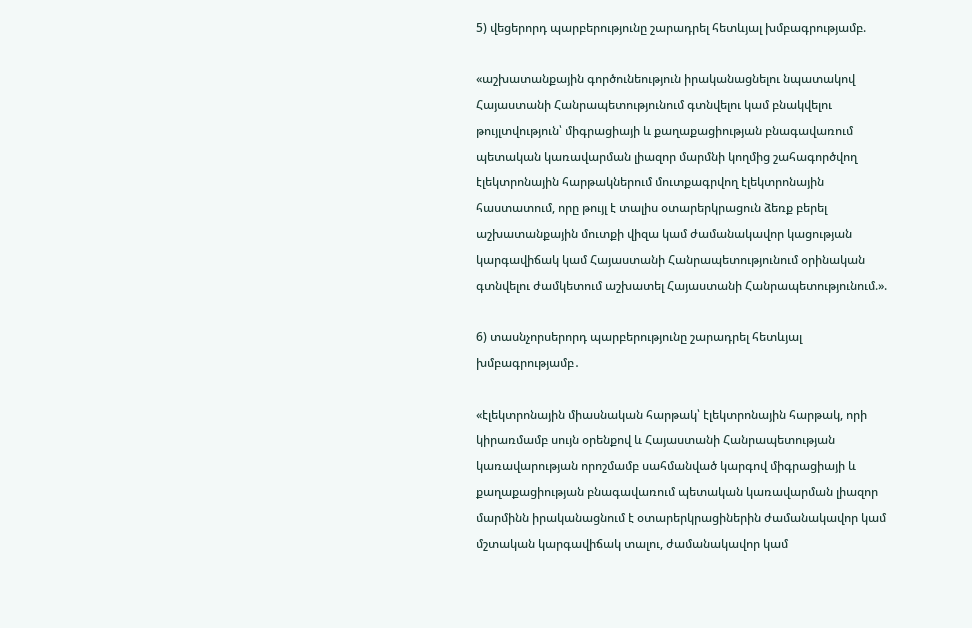5) վեցերորդ պարբերությունը շարադրել հետևյալ խմբագրությամբ.

«աշխատանքային գործունեություն իրականացնելու նպատակով Հայաստանի Հանրապետությունում գտնվելու կամ բնակվելու թույլտվություն՝ միգրացիայի և քաղաքացիության բնագավառում պետական կառավարման լիազոր մարմնի կողմից շահագործվող էլեկտրոնային հարթակներում մուտքագրվող էլեկտրոնային հաստատում, որը թույլ է տալիս օտարերկրացուն ձեռք բերել աշխատանքային մուտքի վիզա կամ ժամանակավոր կացության կարգավիճակ կամ Հայաստանի Հանրապետությունում օրինական գտնվելու ժամկետում աշխատել Հայաստանի Հանրապետությունում.».

6) տասնչորսերորդ պարբերությունը շարադրել հետևյալ խմբագրությամբ․

«էլեկտրոնային միասնական հարթակ՝ էլեկտրոնային հարթակ, որի կիրառմամբ սույն օրենքով և Հայաստանի Հանրապետության կառավարության որոշմամբ սահմանված կարգով միգրացիայի և քաղաքացիության բնագավառում պետական կառավարման լիազոր մարմինն իրականացնում է օտարերկրացիներին ժամանակավոր կամ մշտական կարգավիճակ տալու, ժամանակավոր կամ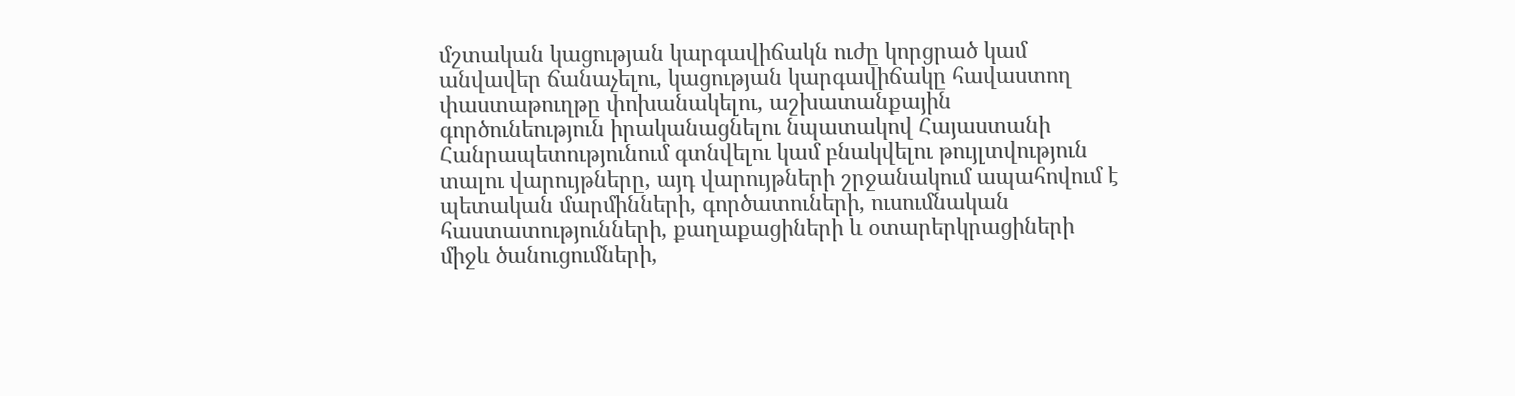մշտական կացության կարգավիճակն ուժը կորցրած կամ անվավեր ճանաչելու, կացության կարգավիճակը հավաստող փաստաթուղթը փոխանակելու, աշխատանքային գործունեություն իրականացնելու նպատակով Հայաստանի Հանրապետությունում գտնվելու կամ բնակվելու թույլտվություն տալու վարույթները, այդ վարույթների շրջանակում ապահովում է պետական մարմինների, գործատուների, ուսումնական հաստատությունների, քաղաքացիների և օտարերկրացիների միջև ծանուցումների,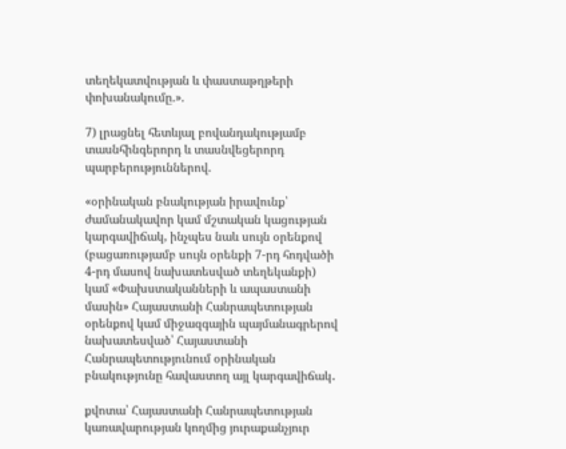տեղեկատվության և փաստաթղթերի փոխանակումը.».

7) լրացնել հետևյալ բովանդակությամբ տասնհինգերորդ և տասնվեցերորդ պարբերություններով.

«օրինական բնակության իրավունք՝ ժամանակավոր կամ մշտական կացության կարգավիճակ, ինչպես նաև սույն օրենքով (բացառությամբ սույն օրենքի 7-րդ հոդվածի 4-րդ մասով նախատեսված տեղեկանքի) կամ «Փախստականների և ապաստանի մասին» Հայաստանի Հանրապետության օրենքով կամ միջազգային պայմանագրերով նախատեսված՝ Հայաստանի Հանրապետությունում օրինական բնակությունը հավաստող այլ կարգավիճակ․

քվոտա՝ Հայաստանի Հանրապետության կառավարության կողմից յուրաքանչյուր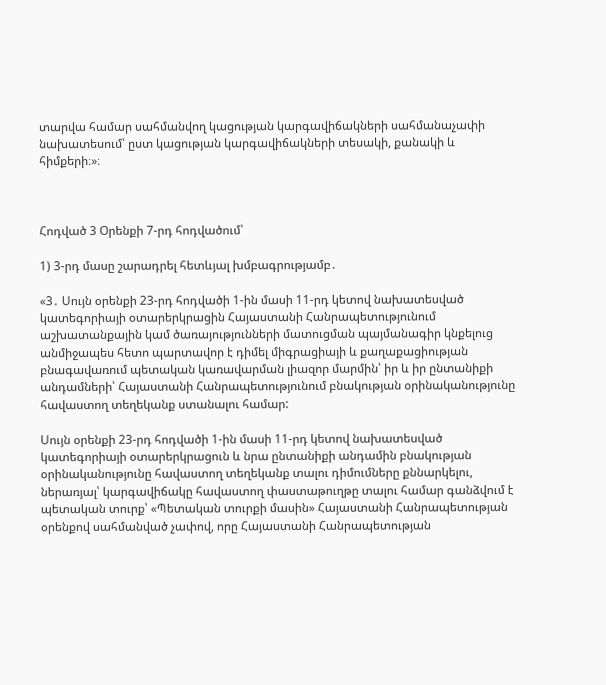տարվա համար սահմանվող կացության կարգավիճակների սահմանաչափի նախատեսում՝ ըստ կացության կարգավիճակների տեսակի, քանակի և հիմքերի։»։



Հոդված 3 Օրենքի 7-րդ հոդվածում՝

1) 3-րդ մասը շարադրել հետևյալ խմբագրությամբ․

«3․ Սույն օրենքի 23-րդ հոդվածի 1-ին մասի 11-րդ կետով նախատեսված կատեգորիայի օտարերկրացին Հայաստանի Հանրապետությունում աշխատանքային կամ ծառայությունների մատուցման պայմանագիր կնքելուց անմիջապես հետո պարտավոր է դիմել միգրացիայի և քաղաքացիության բնագավառում պետական կառավարման լիազոր մարմին՝ իր և իր ընտանիքի անդամների՝ Հայաստանի Հանրապետությունում բնակության օրինականությունը հավաստող տեղեկանք ստանալու համար:

Սույն օրենքի 23-րդ հոդվածի 1-ին մասի 11-րդ կետով նախատեսված կատեգորիայի օտարերկրացուն և նրա ընտանիքի անդամին բնակության օրինականությունը հավաստող տեղեկանք տալու դիմումները քննարկելու, ներառյալ՝ կարգավիճակը հավաստող փաստաթուղթը տալու համար գանձվում է պետական տուրք՝ «Պետական տուրքի մասին» Հայաստանի Հանրապետության օրենքով սահմանված չափով, որը Հայաստանի Հանրապետության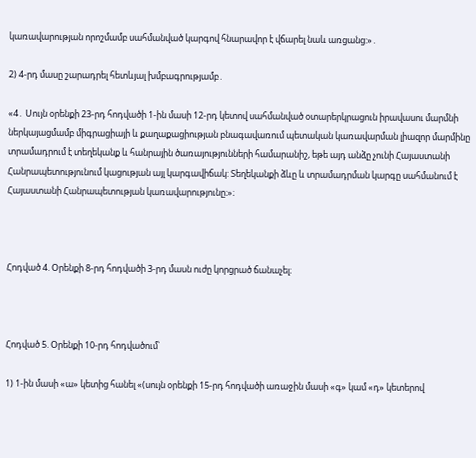կառավարության որոշմամբ սահմանված կարգով հնարավոր է վճարել նաև առցանց:»․

2) 4-րդ մասը շարադրել հետևյալ խմբագրությամբ․

«4․ Սույն օրենքի 23-րդ հոդվածի 1-ին մասի 12-րդ կետով սահմանված օտարերկրացուն իրավասու մարմնի ներկայացմամբ միգրացիայի և քաղաքացիության բնագավառում պետական կառավարման լիազոր մարմինը տրամադրում է տեղեկանք և հանրային ծառայությունների համարանիշ, եթե այդ անձը չունի Հայաստանի Հանրապետությունում կացության այլ կարգավիճակ: Տեղեկանքի ձևը և տրամադրման կարգը սահմանում է Հայաստանի Հանրապետության կառավարությունը։»։



Հոդված 4. Օրենքի 8-րդ հոդվածի 3-րդ մասն ուժը կորցրած ճանաչել։



Հոդված 5. Օրենքի 10-րդ հոդվածում՝

1) 1-ին մասի «ա» կետից հանել «(սույն օրենքի 15-րդ հոդվածի առաջին մասի «գ» կամ «դ» կետերով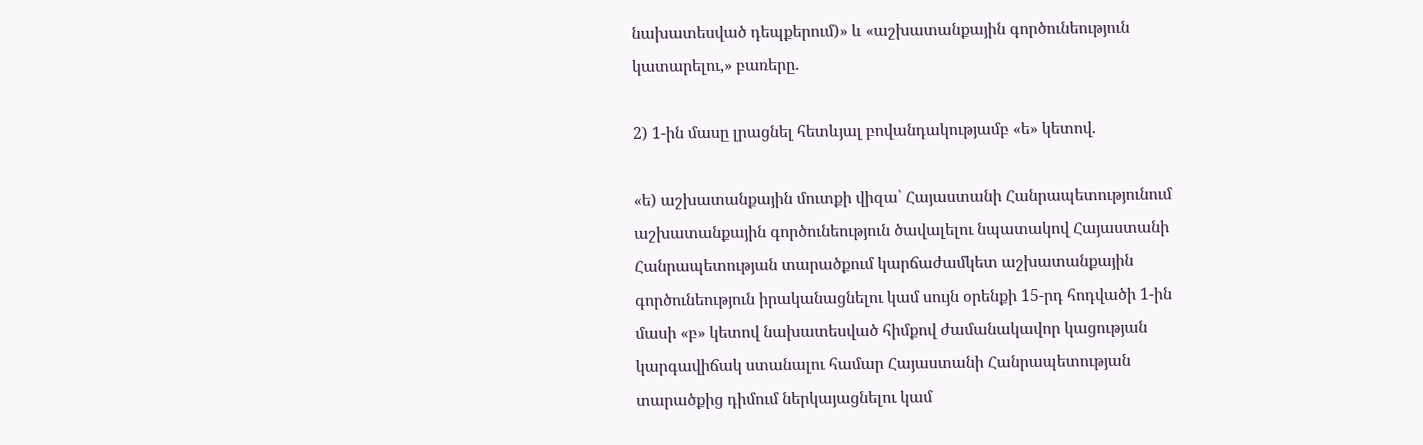նախատեսված դեպքերում)» և «աշխատանքային գործունեություն կատարելու,» բառերը.

2) 1-ին մասը լրացնել հետևյալ բովանդակությամբ «ե» կետով.

«ե) աշխատանքային մուտքի վիզա՝ Հայաստանի Հանրապետությունում աշխատանքային գործունեություն ծավալելու նպատակով Հայաստանի Հանրապետության տարածքում կարճաժամկետ աշխատանքային գործունեություն իրականացնելու կամ սույն օրենքի 15-րդ հոդվածի 1-ին մասի «բ» կետով նախատեսված հիմքով ժամանակավոր կացության կարգավիճակ ստանալու համար Հայաստանի Հանրապետության տարածքից դիմում ներկայացնելու կամ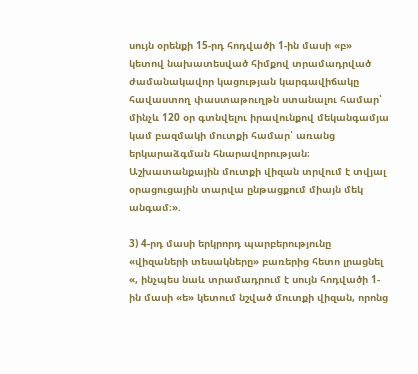սույն օրենքի 15-րդ հոդվածի 1-ին մասի «բ» կետով նախատեսված հիմքով տրամադրված ժամանակավոր կացության կարգավիճակը հավաստող փաստաթուղթն ստանալու համար՝ մինչև 120 օր գտնվելու իրավունքով մեկանգամյա կամ բազմակի մուտքի համար՝ առանց երկարաձգման հնարավորության։ Աշխատանքային մուտքի վիզան տրվում է տվյալ օրացուցային տարվա ընթացքում միայն մեկ անգամ։».

3) 4-րդ մասի երկրորդ պարբերությունը «վիզաների տեսակները» բառերից հետո լրացնել «, ինչպես նաև տրամադրում է սույն հոդվածի 1-ին մասի «ե» կետում նշված մուտքի վիզան, որոնց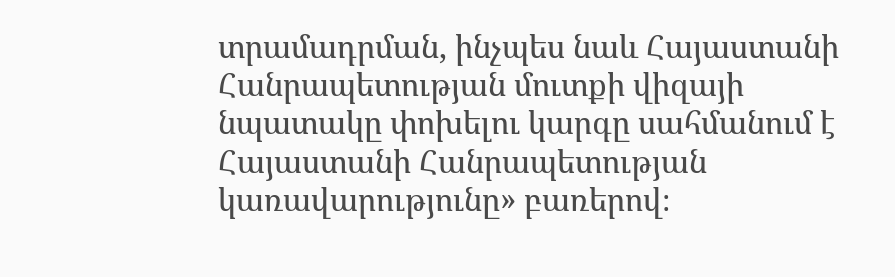տրամադրման, ինչպես նաև Հայաստանի Հանրապետության մուտքի վիզայի նպատակը փոխելու կարգը սահմանում է Հայաստանի Հանրապետության կառավարությունը» բառերով։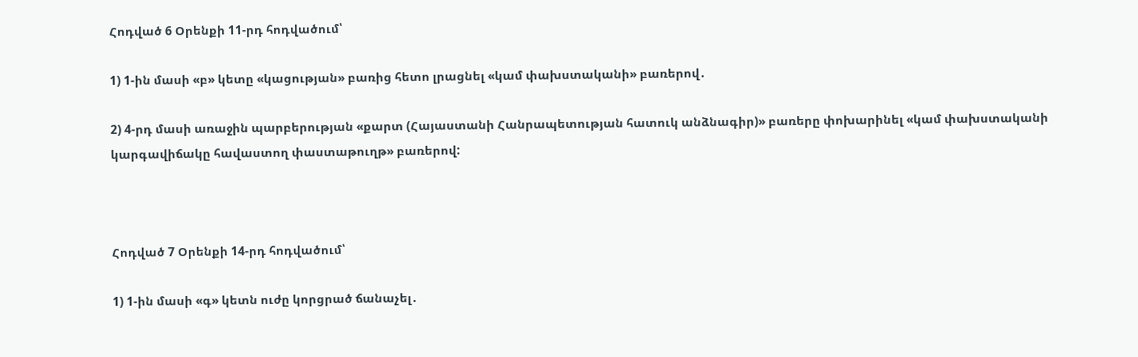Հոդված 6 Օրենքի 11-րդ հոդվածում՝

1) 1-ին մասի «բ» կետը «կացության» բառից հետո լրացնել «կամ փախստականի» բառերով․

2) 4-րդ մասի առաջին պարբերության «քարտ (Հայաստանի Հանրապետության հատուկ անձնագիր)» բառերը փոխարինել «կամ փախստականի կարգավիճակը հավաստող փաստաթուղթ» բառերով:



Հոդված 7 Օրենքի 14-րդ հոդվածում՝

1) 1-ին մասի «գ» կետն ուժը կորցրած ճանաչել․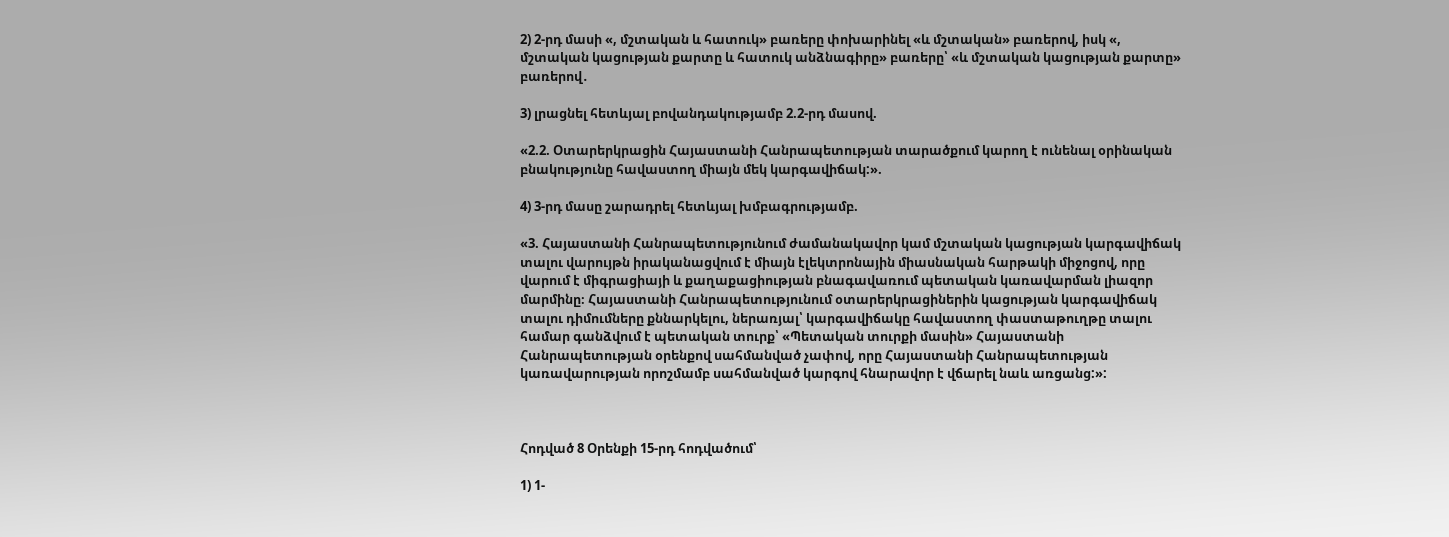2) 2-րդ մասի «, մշտական և հատուկ» բառերը փոխարինել «և մշտական» բառերով, իսկ «, մշտական կացության քարտը և հատուկ անձնագիրը» բառերը՝ «և մշտական կացության քարտը» բառերով․

3) լրացնել հետևյալ բովանդակությամբ 2.2-րդ մասով.

«2.2. Օտարերկրացին Հայաստանի Հանրապետության տարածքում կարող է ունենալ օրինական բնակությունը հավաստող միայն մեկ կարգավիճակ:».

4) 3-րդ մասը շարադրել հետևյալ խմբագրությամբ.

«3. Հայաստանի Հանրապետությունում ժամանակավոր կամ մշտական կացության կարգավիճակ տալու վարույթն իրականացվում է միայն էլեկտրոնային միասնական հարթակի միջոցով, որը վարում է միգրացիայի և քաղաքացիության բնագավառում պետական կառավարման լիազոր մարմինը։ Հայաստանի Հանրապետությունում օտարերկրացիներին կացության կարգավիճակ տալու դիմումները քննարկելու, ներառյալ՝ կարգավիճակը հավաստող փաստաթուղթը տալու համար գանձվում է պետական տուրք՝ «Պետական տուրքի մասին» Հայաստանի Հանրապետության օրենքով սահմանված չափով, որը Հայաստանի Հանրապետության կառավարության որոշմամբ սահմանված կարգով հնարավոր է վճարել նաև առցանց:»:



Հոդված 8 Օրենքի 15-րդ հոդվածում՝

1) 1-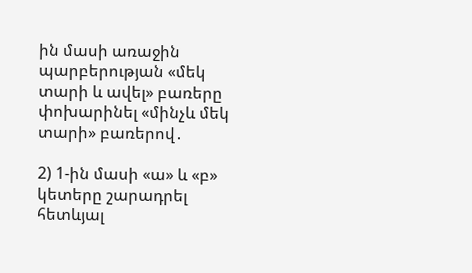ին մասի առաջին պարբերության «մեկ տարի և ավել» բառերը փոխարինել «մինչև մեկ տարի» բառերով․

2) 1-ին մասի «ա» և «բ» կետերը շարադրել հետևյալ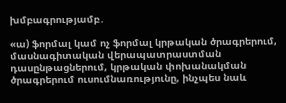խմբագրությամբ․

«ա) ֆորմալ կամ ոչ ֆորմալ կրթական ծրագրերում, մասնագիտական վերապատրաստման դասընթացներում, կրթական փոխանակման ծրագրերում ուսումնառությունը, ինչպես նաև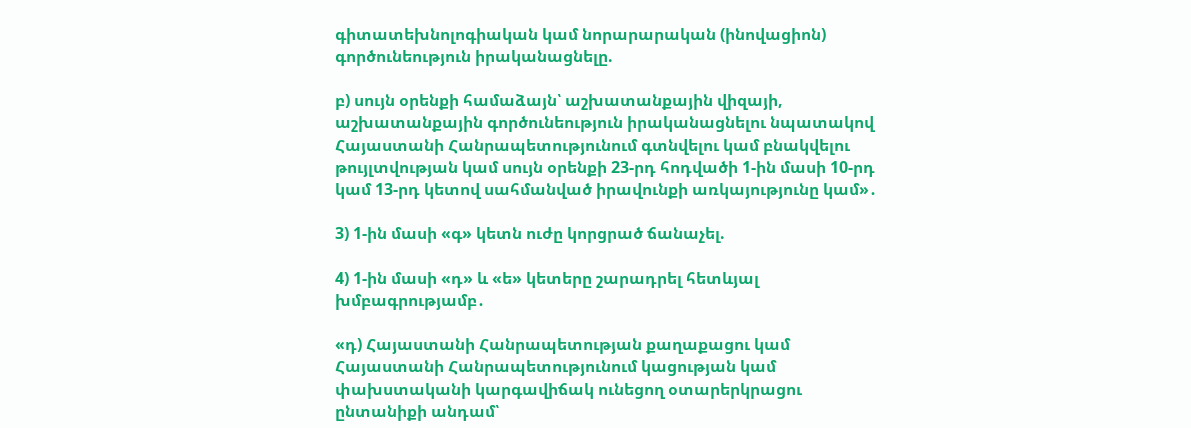գիտատեխնոլոգիական կամ նորարարական (ինովացիոն) գործունեություն իրականացնելը.

բ) սույն օրենքի համաձայն՝ աշխատանքային վիզայի, աշխատանքային գործունեություն իրականացնելու նպատակով Հայաստանի Հանրապետությունում գտնվելու կամ բնակվելու թույլտվության կամ սույն օրենքի 23-րդ հոդվածի 1-ին մասի 10-րդ կամ 13-րդ կետով սահմանված իրավունքի առկայությունը կամ»․

3) 1-ին մասի «գ» կետն ուժը կորցրած ճանաչել.

4) 1-ին մասի «դ» և «ե» կետերը շարադրել հետևյալ խմբագրությամբ․

«դ) Հայաստանի Հանրապետության քաղաքացու կամ Հայաստանի Հանրապետությունում կացության կամ փախստականի կարգավիճակ ունեցող օտարերկրացու ընտանիքի անդամ՝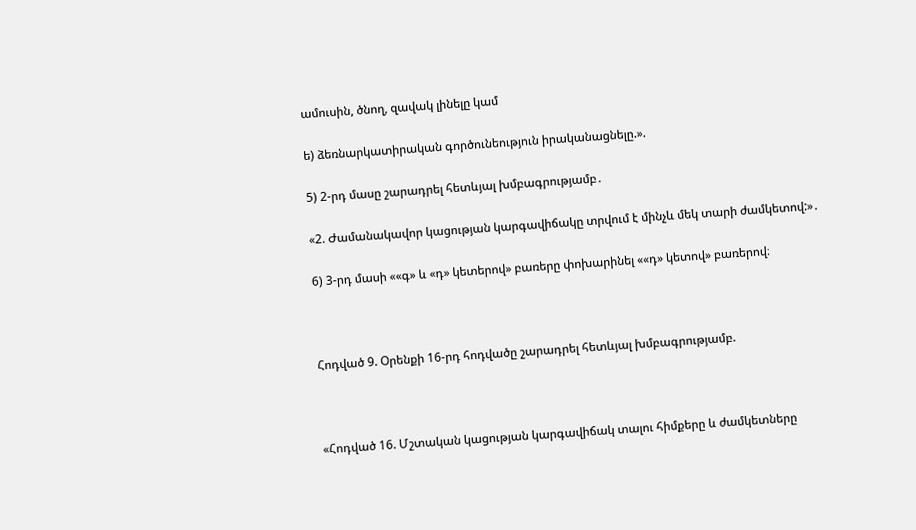ամուսին, ծնող, զավակ լինելը կամ

ե) ձեռնարկատիրական գործունեություն իրականացնելը.».

5) 2-րդ մասը շարադրել հետևյալ խմբագրությամբ․

«2. Ժամանակավոր կացության կարգավիճակը տրվում է մինչև մեկ տարի ժամկետով:»․

6) 3-րդ մասի ««գ» և «դ» կետերով» բառերը փոխարինել ««դ» կետով» բառերով։



Հոդված 9. Օրենքի 16-րդ հոդվածը շարադրել հետևյալ խմբագրությամբ.



«Հոդված 16. Մշտական կացության կարգավիճակ տալու հիմքերը և ժամկետները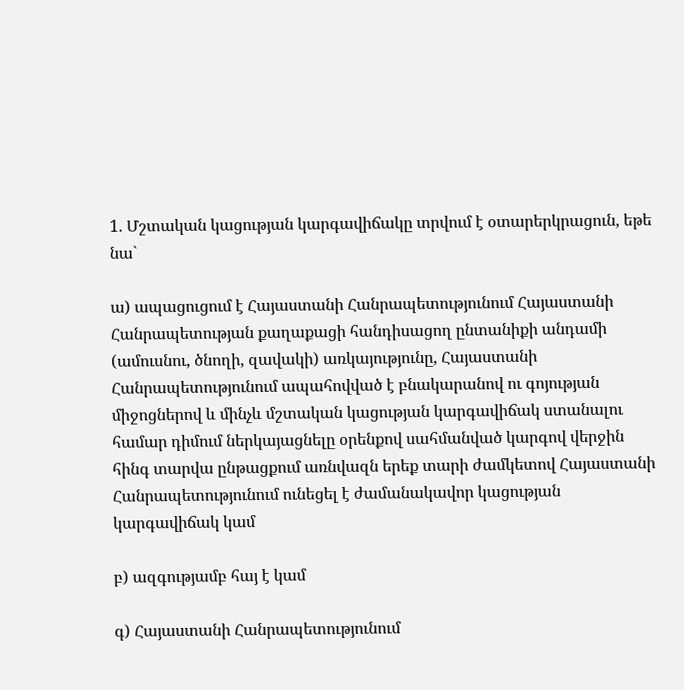1. Մշտական կացության կարգավիճակը տրվում է օտարերկրացուն, եթե նա`

ա) ապացուցում է Հայաստանի Հանրապետությունում Հայաստանի Հանրապետության քաղաքացի հանդիսացող ընտանիքի անդամի (ամուսնու, ծնողի, զավակի) առկայությունը, Հայաստանի Հանրապետությունում ապահովված է բնակարանով ու գոյության միջոցներով և մինչև մշտական կացության կարգավիճակ ստանալու համար դիմում ներկայացնելը օրենքով սահմանված կարգով վերջին հինգ տարվա ընթացքում առնվազն երեք տարի ժամկետով Հայաստանի Հանրապետությունում ունեցել է ժամանակավոր կացության կարգավիճակ կամ

բ) ազգությամբ հայ է կամ

գ) Հայաստանի Հանրապետությունում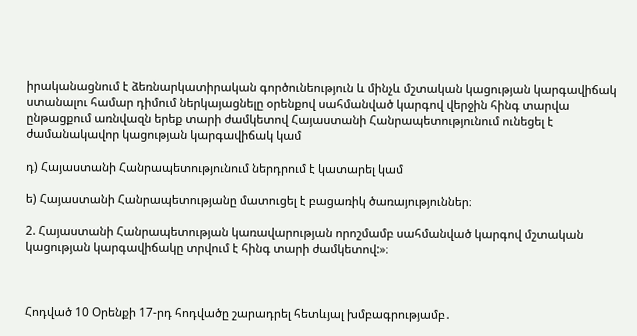իրականացնում է ձեռնարկատիրական գործունեություն և մինչև մշտական կացության կարգավիճակ ստանալու համար դիմում ներկայացնելը օրենքով սահմանված կարգով վերջին հինգ տարվա ընթացքում առնվազն երեք տարի ժամկետով Հայաստանի Հանրապետությունում ունեցել է ժամանակավոր կացության կարգավիճակ կամ

դ) Հայաստանի Հանրապետությունում ներդրում է կատարել կամ

ե) Հայաստանի Հանրապետությանը մատուցել է բացառիկ ծառայություններ։

2. Հայաստանի Հանրապետության կառավարության որոշմամբ սահմանված կարգով մշտական կացության կարգավիճակը տրվում է հինգ տարի ժամկետով:»։



Հոդված 10 Օրենքի 17-րդ հոդվածը շարադրել հետևյալ խմբագրությամբ․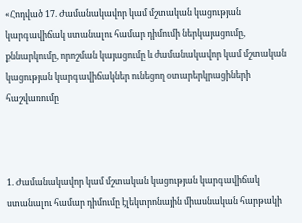«Հոդված 17. Ժամանակավոր կամ մշտական կացության կարգավիճակ ստանալու համար դիմումի ներկայացումը, քննարկումը, որոշման կայացումը և ժամանակավոր կամ մշտական կացության կարգավիճակներ ունեցող օտարերկրացիների հաշվառումը



1. Ժամանակավոր կամ մշտական կացության կարգավիճակ ստանալու համար դիմումը էլեկտրոնային միասնական հարթակի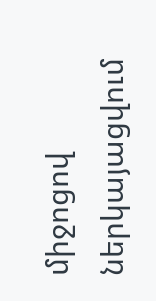միջոցով ներկայացվում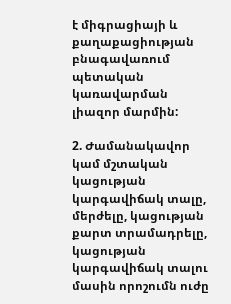է միգրացիայի և քաղաքացիության բնագավառում պետական կառավարման լիազոր մարմին:

2. Ժամանակավոր կամ մշտական կացության կարգավիճակ տալը, մերժելը, կացության քարտ տրամադրելը, կացության կարգավիճակ տալու մասին որոշումն ուժը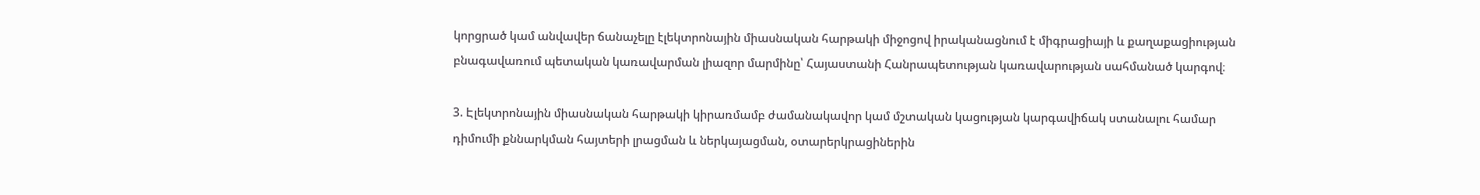կորցրած կամ անվավեր ճանաչելը էլեկտրոնային միասնական հարթակի միջոցով իրականացնում է միգրացիայի և քաղաքացիության բնագավառում պետական կառավարման լիազոր մարմինը՝ Հայաստանի Հանրապետության կառավարության սահմանած կարգով։

3. Էլեկտրոնային միասնական հարթակի կիրառմամբ ժամանակավոր կամ մշտական կացության կարգավիճակ ստանալու համար դիմումի քննարկման հայտերի լրացման և ներկայացման, օտարերկրացիներին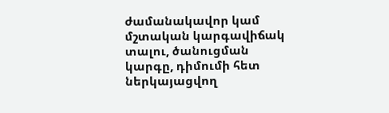ժամանակավոր կամ մշտական կարգավիճակ տալու, ծանուցման կարգը, դիմումի հետ ներկայացվող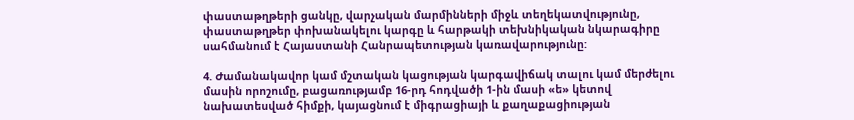փաստաթղթերի ցանկը, վարչական մարմինների միջև տեղեկատվությունը, փաստաթղթեր փոխանակելու կարգը և հարթակի տեխնիկական նկարագիրը սահմանում է Հայաստանի Հանրապետության կառավարությունը:

4. Ժամանակավոր կամ մշտական կացության կարգավիճակ տալու կամ մերժելու մասին որոշումը, բացառությամբ 16-րդ հոդվածի 1-ին մասի «ե» կետով նախատեսված հիմքի, կայացնում է միգրացիայի և քաղաքացիության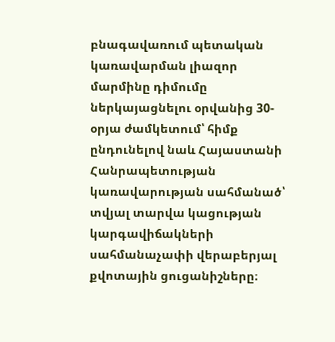բնագավառում պետական կառավարման լիազոր մարմինը դիմումը ներկայացնելու օրվանից 30-օրյա ժամկետում՝ հիմք ընդունելով նաև Հայաստանի Հանրապետության կառավարության սահմանած՝ տվյալ տարվա կացության կարգավիճակների սահմանաչափի վերաբերյալ քվոտային ցուցանիշները։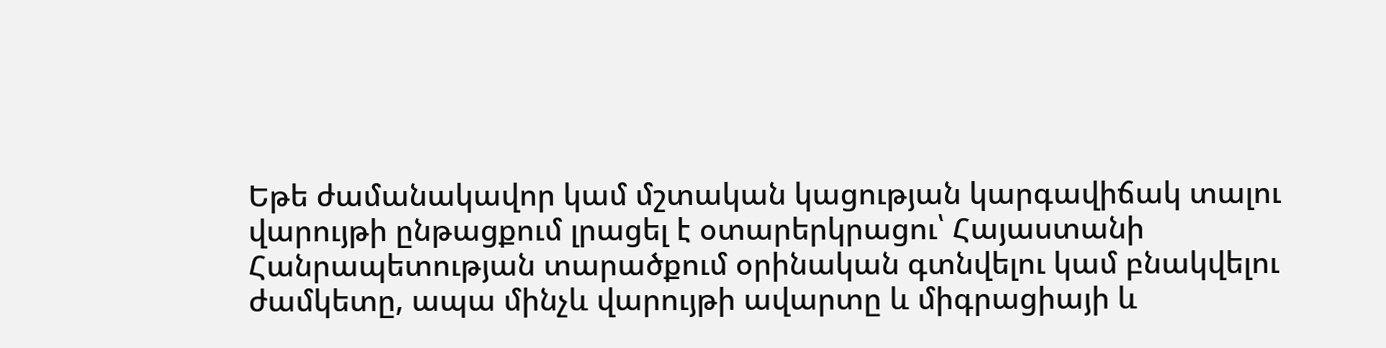Եթե ժամանակավոր կամ մշտական կացության կարգավիճակ տալու վարույթի ընթացքում լրացել է օտարերկրացու՝ Հայաստանի Հանրապետության տարածքում օրինական գտնվելու կամ բնակվելու ժամկետը, ապա մինչև վարույթի ավարտը և միգրացիայի և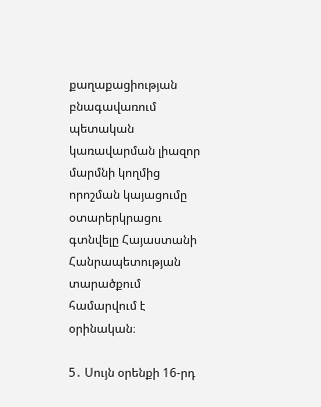քաղաքացիության բնագավառում պետական կառավարման լիազոր մարմնի կողմից որոշման կայացումը օտարերկրացու գտնվելը Հայաստանի Հանրապետության տարածքում համարվում է օրինական։

5․ Սույն օրենքի 16-րդ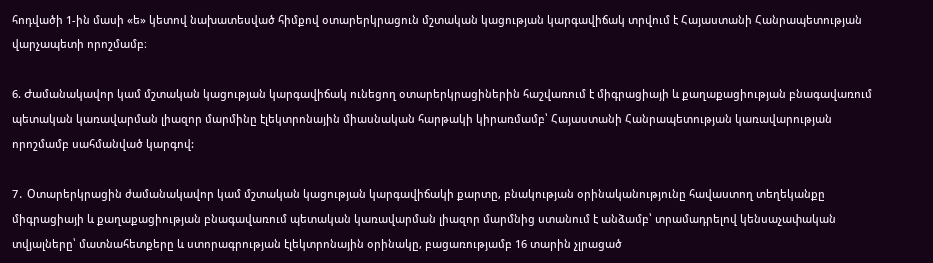հոդվածի 1-ին մասի «ե» կետով նախատեսված հիմքով օտարերկրացուն մշտական կացության կարգավիճակ տրվում է Հայաստանի Հանրապետության վարչապետի որոշմամբ։

6. Ժամանակավոր կամ մշտական կացության կարգավիճակ ունեցող օտարերկրացիներին հաշվառում է միգրացիայի և քաղաքացիության բնագավառում պետական կառավարման լիազոր մարմինը էլեկտրոնային միասնական հարթակի կիրառմամբ՝ Հայաստանի Հանրապետության կառավարության որոշմամբ սահմանված կարգով:

7․ Օտարերկրացին ժամանակավոր կամ մշտական կացության կարգավիճակի քարտը, բնակության օրինականությունը հավաստող տեղեկանքը միգրացիայի և քաղաքացիության բնագավառում պետական կառավարման լիազոր մարմնից ստանում է անձամբ՝ տրամադրելով կենսաչափական տվյալները՝ մատնահետքերը և ստորագրության էլեկտրոնային օրինակը, բացառությամբ 16 տարին չլրացած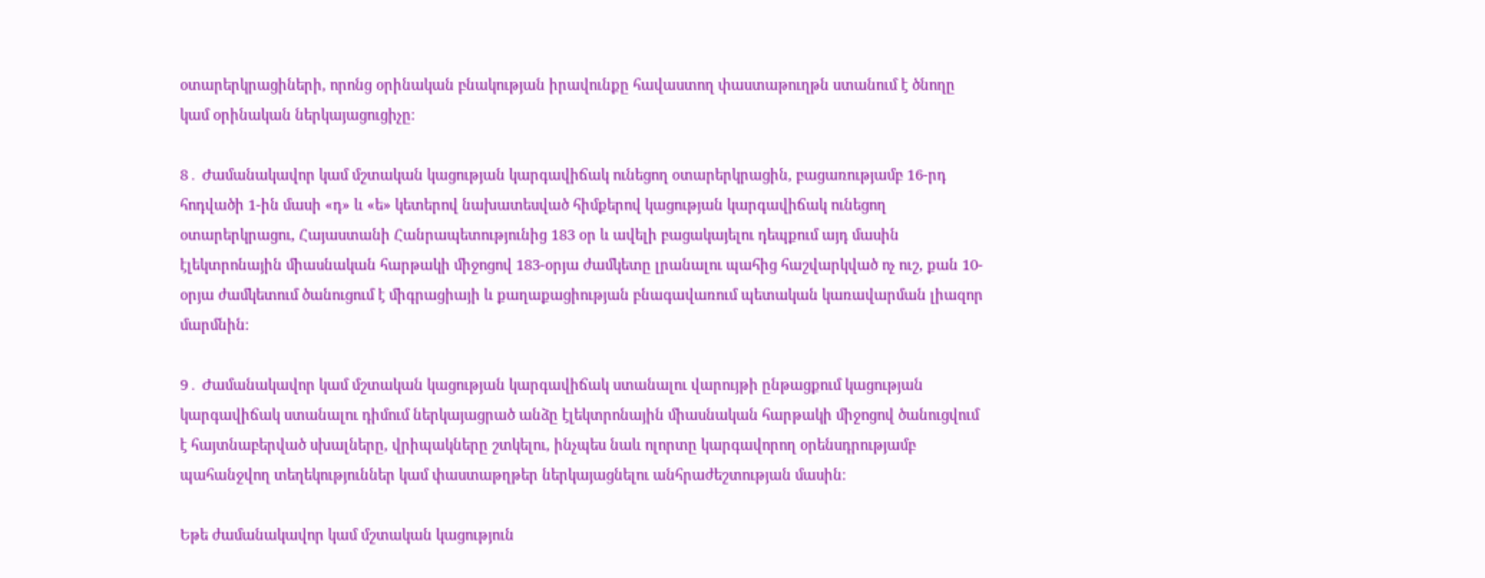օտարերկրացիների, որոնց օրինական բնակության իրավունքը հավաստող փաստաթուղթն ստանում է ծնողը կամ օրինական ներկայացուցիչը։

8․ Ժամանակավոր կամ մշտական կացության կարգավիճակ ունեցող օտարերկրացին, բացառությամբ 16-րդ հոդվածի 1-ին մասի «դ» և «ե» կետերով նախատեսված հիմքերով կացության կարգավիճակ ունեցող օտարերկրացու, Հայաստանի Հանրապետությունից 183 օր և ավելի բացակայելու դեպքում այդ մասին էլեկտրոնային միասնական հարթակի միջոցով 183-օրյա ժամկետը լրանալու պահից հաշվարկված ոչ ուշ, քան 10-օրյա ժամկետում ծանուցում է միգրացիայի և քաղաքացիության բնագավառում պետական կառավարման լիազոր մարմնին։

9․ Ժամանակավոր կամ մշտական կացության կարգավիճակ ստանալու վարույթի ընթացքում կացության կարգավիճակ ստանալու դիմում ներկայացրած անձը էլեկտրոնային միասնական հարթակի միջոցով ծանուցվում է հայտնաբերված սխալները, վրիպակները շտկելու, ինչպես նաև ոլորտը կարգավորող օրենսդրությամբ պահանջվող տեղեկություններ կամ փաստաթղթեր ներկայացնելու անհրաժեշտության մասին։

Եթե ժամանակավոր կամ մշտական կացություն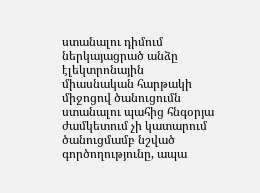ստանալու դիմում ներկայացրած անձը էլեկտրոնային միասնական հարթակի միջոցով ծանուցումն ստանալու պահից հնգօրյա ժամկետում չի կատարում ծանուցմամբ նշված գործողությունը, ապա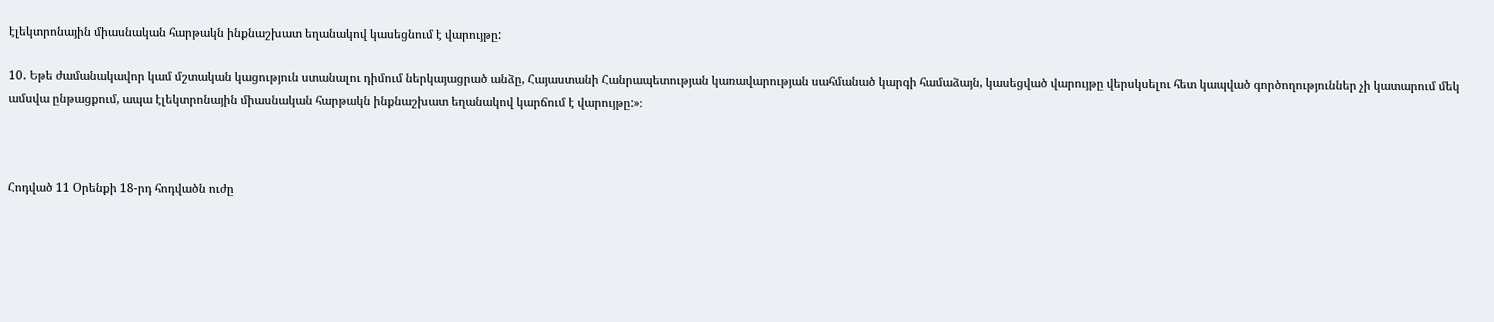էլեկտրոնային միասնական հարթակն ինքնաշխատ եղանակով կասեցնում է վարույթը:

10․ Եթե ժամանակավոր կամ մշտական կացություն ստանալու դիմում ներկայացրած անձը, Հայաստանի Հանրապետության կառավարության սահմանած կարգի համաձայն, կասեցված վարույթը վերսկսելու հետ կապված գործողություններ չի կատարում մեկ ամսվա ընթացքում, ապա էլեկտրոնային միասնական հարթակն ինքնաշխատ եղանակով կարճում է վարույթը:»։



Հոդված 11 Օրենքի 18-րդ հոդվածն ուժը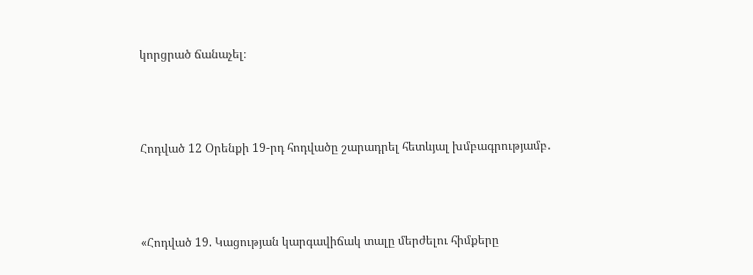կորցրած ճանաչել։



Հոդված 12 Օրենքի 19-րդ հոդվածը շարադրել հետևյալ խմբագրությամբ․



«Հոդված 19. Կացության կարգավիճակ տալը մերժելու հիմքերը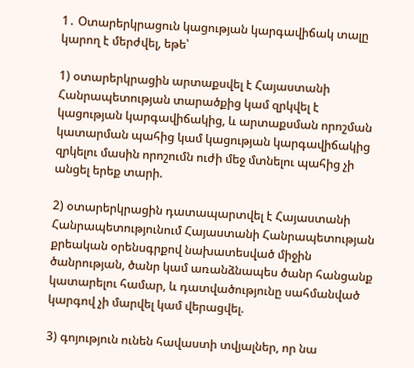1․ Օտարերկրացուն կացության կարգավիճակ տալը կարող է մերժվել, եթե՝

1) օտարերկրացին արտաքսվել է Հայաստանի Հանրապետության տարածքից կամ զրկվել է կացության կարգավիճակից, և արտաքսման որոշման կատարման պահից կամ կացության կարգավիճակից զրկելու մասին որոշումն ուժի մեջ մտնելու պահից չի անցել երեք տարի.

2) օտարերկրացին դատապարտվել է Հայաստանի Հանրապետությունում Հայաստանի Հանրապետության քրեական օրենսգրքով նախատեսված միջին ծանրության, ծանր կամ առանձնապես ծանր հանցանք կատարելու համար, և դատվածությունը սահմանված կարգով չի մարվել կամ վերացվել.

3) գոյություն ունեն հավաստի տվյալներ, որ նա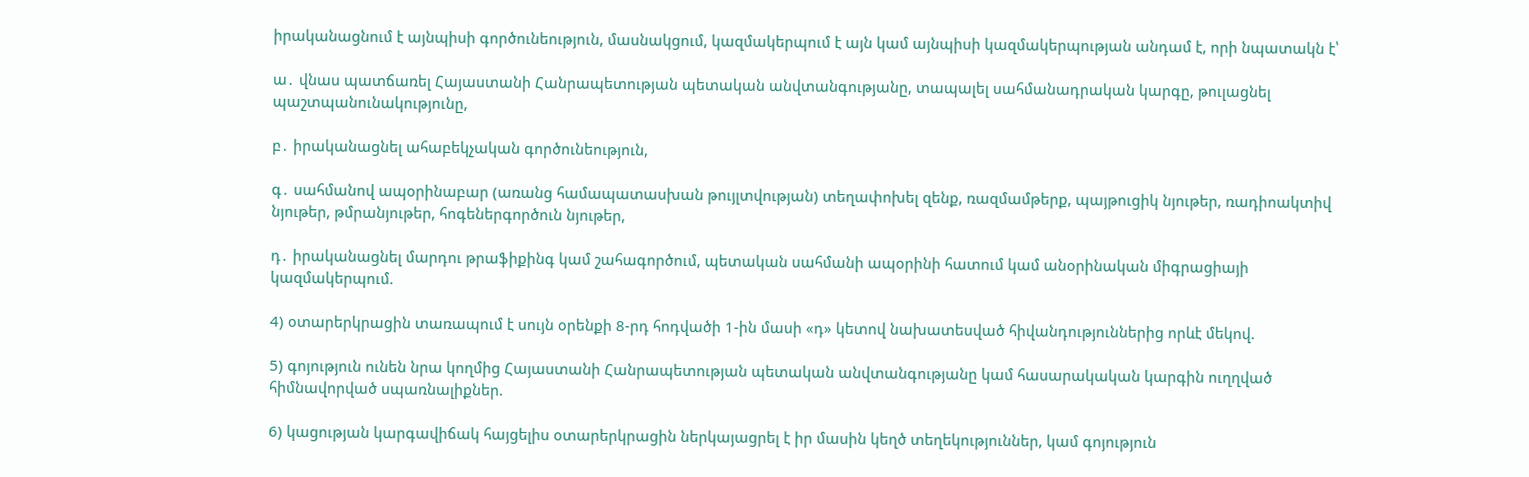իրականացնում է այնպիսի գործունեություն, մասնակցում, կազմակերպում է այն կամ այնպիսի կազմակերպության անդամ է, որի նպատակն է՝

ա․ վնաս պատճառել Հայաստանի Հանրապետության պետական անվտանգությանը, տապալել սահմանադրական կարգը, թուլացնել պաշտպանունակությունը,

բ․ իրականացնել ահաբեկչական գործունեություն,

գ․ սահմանով ապօրինաբար (առանց համապատասխան թույլտվության) տեղափոխել զենք, ռազմամթերք, պայթուցիկ նյութեր, ռադիոակտիվ նյութեր, թմրանյութեր, հոգեներգործուն նյութեր,

դ․ իրականացնել մարդու թրաֆիքինգ կամ շահագործում, պետական սահմանի ապօրինի հատում կամ անօրինական միգրացիայի կազմակերպում.

4) օտարերկրացին տառապում է սույն օրենքի 8-րդ հոդվածի 1-ին մասի «դ» կետով նախատեսված հիվանդություններից որևէ մեկով.

5) գոյություն ունեն նրա կողմից Հայաստանի Հանրապետության պետական անվտանգությանը կամ հասարակական կարգին ուղղված հիմնավորված սպառնալիքներ.

6) կացության կարգավիճակ հայցելիս օտարերկրացին ներկայացրել է իր մասին կեղծ տեղեկություններ, կամ գոյություն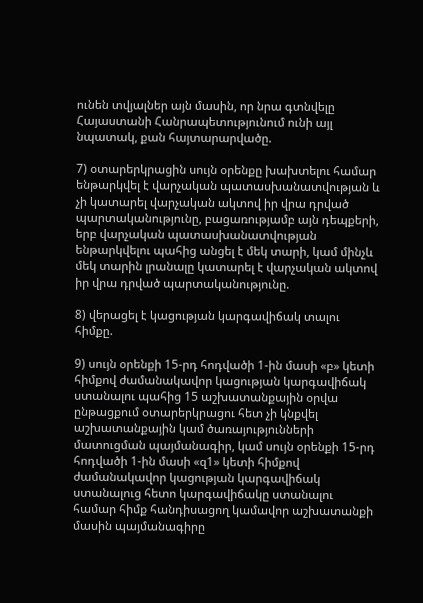ունեն տվյալներ այն մասին, որ նրա գտնվելը Հայաստանի Հանրապետությունում ունի այլ նպատակ, քան հայտարարվածը.

7) օտարերկրացին սույն օրենքը խախտելու համար ենթարկվել է վարչական պատասխանատվության և չի կատարել վարչական ակտով իր վրա դրված պարտականությունը, բացառությամբ այն դեպքերի, երբ վարչական պատասխանատվության ենթարկվելու պահից անցել է մեկ տարի, կամ մինչև մեկ տարին լրանալը կատարել է վարչական ակտով իր վրա դրված պարտականությունը.

8) վերացել է կացության կարգավիճակ տալու հիմքը.

9) սույն օրենքի 15-րդ հոդվածի 1-ին մասի «բ» կետի հիմքով ժամանակավոր կացության կարգավիճակ ստանալու պահից 15 աշխատանքային օրվա ընթացքում օտարերկրացու հետ չի կնքվել աշխատանքային կամ ծառայությունների մատուցման պայմանագիր, կամ սույն օրենքի 15-րդ հոդվածի 1-ին մասի «զ1» կետի հիմքով ժամանակավոր կացության կարգավիճակ ստանալուց հետո կարգավիճակը ստանալու համար հիմք հանդիսացող կամավոր աշխատանքի մասին պայմանագիրը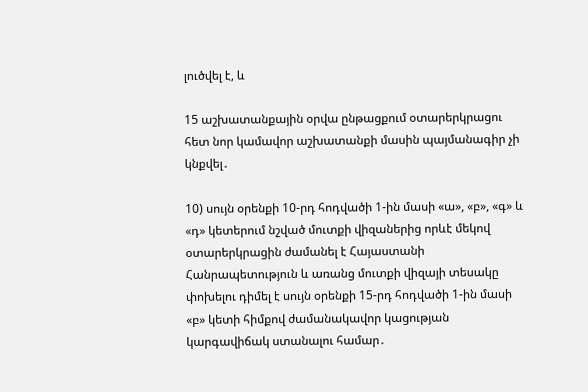լուծվել է, և

15 աշխատանքային օրվա ընթացքում օտարերկրացու հետ նոր կամավոր աշխատանքի մասին պայմանագիր չի կնքվել․

10) սույն օրենքի 10-րդ հոդվածի 1-ին մասի «ա», «բ», «գ» և «դ» կետերում նշված մուտքի վիզաներից որևէ մեկով օտարերկրացին ժամանել է Հայաստանի Հանրապետություն և առանց մուտքի վիզայի տեսակը փոխելու դիմել է սույն օրենքի 15-րդ հոդվածի 1-ին մասի «բ» կետի հիմքով ժամանակավոր կացության կարգավիճակ ստանալու համար․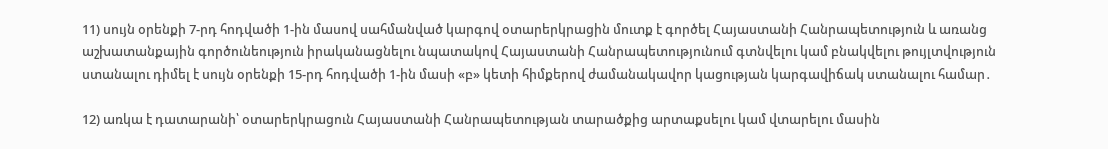11) սույն օրենքի 7-րդ հոդվածի 1-ին մասով սահմանված կարգով օտարերկրացին մուտք է գործել Հայաստանի Հանրապետություն և առանց աշխատանքային գործունեություն իրականացնելու նպատակով Հայաստանի Հանրապետությունում գտնվելու կամ բնակվելու թույլտվություն ստանալու դիմել է սույն օրենքի 15-րդ հոդվածի 1-ին մասի «բ» կետի հիմքերով ժամանակավոր կացության կարգավիճակ ստանալու համար․

12) առկա է դատարանի՝ օտարերկրացուն Հայաստանի Հանրապետության տարածքից արտաքսելու կամ վտարելու մասին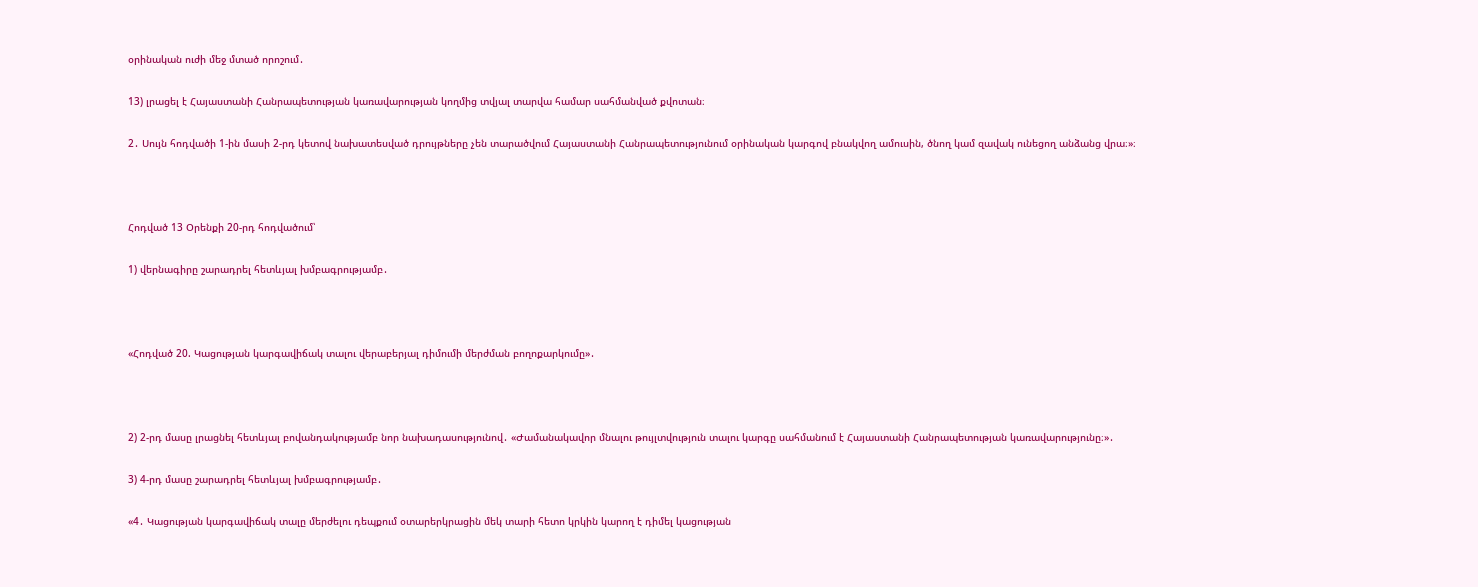օրինական ուժի մեջ մտած որոշում․

13) լրացել է Հայաստանի Հանրապետության կառավարության կողմից տվյալ տարվա համար սահմանված քվոտան։

2․ Սույն հոդվածի 1-ին մասի 2-րդ կետով նախատեսված դրույթները չեն տարածվում Հայաստանի Հանրապետությունում օրինական կարգով բնակվող ամուսին, ծնող կամ զավակ ունեցող անձանց վրա։»։



Հոդված 13 Օրենքի 20-րդ հոդվածում՝

1) վերնագիրը շարադրել հետևյալ խմբագրությամբ․



«Հոդված 20. Կացության կարգավիճակ տալու վերաբերյալ դիմումի մերժման բողոքարկումը»․



2) 2-րդ մասը լրացնել հետևյալ բովանդակությամբ նոր նախադասությունով․ «Ժամանակավոր մնալու թույլտվություն տալու կարգը սահմանում է Հայաստանի Հանրապետության կառավարությունը։»․

3) 4-րդ մասը շարադրել հետևյալ խմբագրությամբ․

«4․ Կացության կարգավիճակ տալը մերժելու դեպքում օտարերկրացին մեկ տարի հետո կրկին կարող է դիմել կացության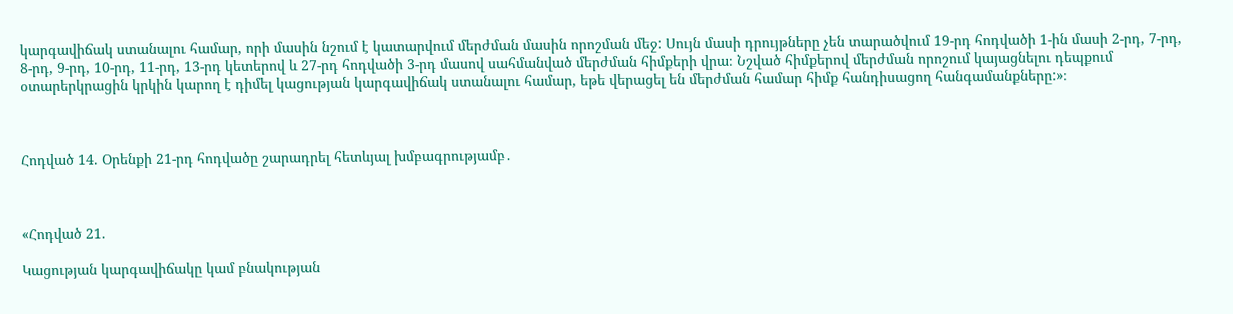կարգավիճակ ստանալու համար, որի մասին նշում է կատարվում մերժման մասին որոշման մեջ: Սույն մասի դրույթները չեն տարածվում 19-րդ հոդվածի 1-ին մասի 2-րդ, 7-րդ, 8-րդ, 9-րդ, 10-րդ, 11-րդ, 13-րդ կետերով և 27-րդ հոդվածի 3-րդ մասով սահմանված մերժման հիմքերի վրա։ Նշված հիմքերով մերժման որոշում կայացնելու դեպքում օտարերկրացին կրկին կարող է դիմել կացության կարգավիճակ ստանալու համար, եթե վերացել են մերժման համար հիմք հանդիսացող հանգամանքները:»։



Հոդված 14. Օրենքի 21-րդ հոդվածը շարադրել հետևյալ խմբագրությամբ․



«Հոդված 21.

Կացության կարգավիճակը կամ բնակության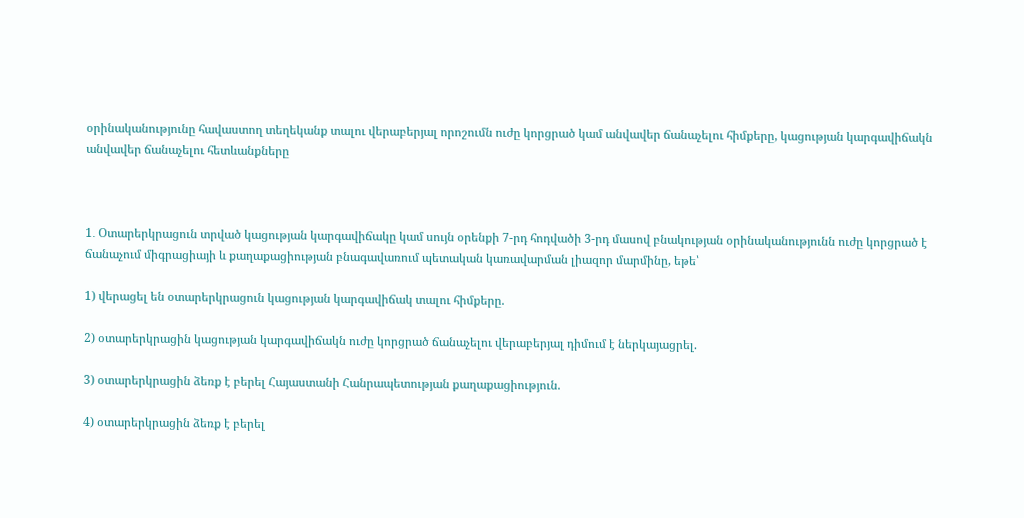օրինականությունը հավաստող տեղեկանք տալու վերաբերյալ որոշումն ուժը կորցրած կամ անվավեր ճանաչելու հիմքերը, կացության կարգավիճակն անվավեր ճանաչելու հետևանքները



1․ Օտարերկրացուն տրված կացության կարգավիճակը կամ սույն օրենքի 7-րդ հոդվածի 3-րդ մասով բնակության օրինականությունն ուժը կորցրած է ճանաչում միգրացիայի և քաղաքացիության բնագավառում պետական կառավարման լիազոր մարմինը, եթե՝

1) վերացել են օտարերկրացուն կացության կարգավիճակ տալու հիմքերը.

2) օտարերկրացին կացության կարգավիճակն ուժը կորցրած ճանաչելու վերաբերյալ դիմում է ներկայացրել.

3) օտարերկրացին ձեռք է բերել Հայաստանի Հանրապետության քաղաքացիություն.

4) օտարերկրացին ձեռք է բերել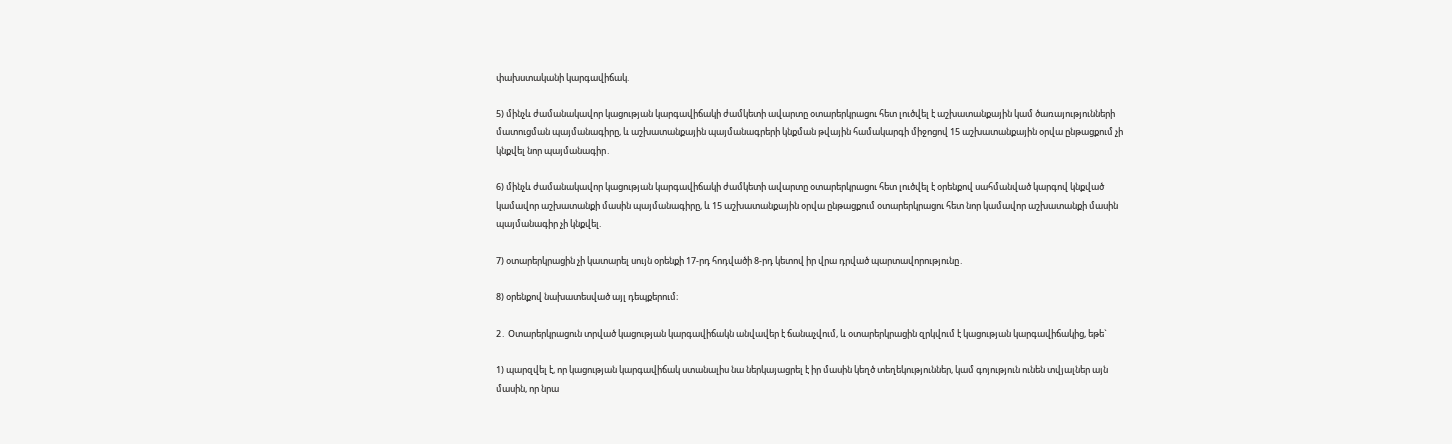փախստականի կարգավիճակ.

5) մինչև ժամանակավոր կացության կարգավիճակի ժամկետի ավարտը օտարերկրացու հետ լուծվել է աշխատանքային կամ ծառայությունների մատուցման պայմանագիրը, և աշխատանքային պայմանագրերի կնքման թվային համակարգի միջոցով 15 աշխատանքային օրվա ընթացքում չի կնքվել նոր պայմանագիր․

6) մինչև ժամանակավոր կացության կարգավիճակի ժամկետի ավարտը օտարերկրացու հետ լուծվել է օրենքով սահմանված կարգով կնքված կամավոր աշխատանքի մասին պայմանագիրը, և 15 աշխատանքային օրվա ընթացքում օտարերկրացու հետ նոր կամավոր աշխատանքի մասին պայմանագիր չի կնքվել.

7) օտարերկրացին չի կատարել սույն օրենքի 17-րդ հոդվածի 8-րդ կետով իր վրա դրված պարտավորությունը․

8) օրենքով նախատեսված այլ դեպքերում։

2․ Օտարերկրացուն տրված կացության կարգավիճակն անվավեր է ճանաչվում, և օտարերկրացին զրկվում է կացության կարգավիճակից, եթե`

1) պարզվել է, որ կացության կարգավիճակ ստանալիս նա ներկայացրել է իր մասին կեղծ տեղեկություններ, կամ գոյություն ունեն տվյալներ այն մասին, որ նրա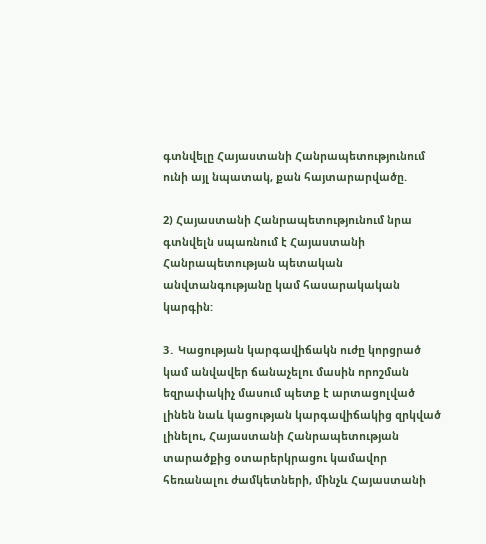գտնվելը Հայաստանի Հանրապետությունում ունի այլ նպատակ, քան հայտարարվածը.

2) Հայաստանի Հանրապետությունում նրա գտնվելն սպառնում է Հայաստանի Հանրապետության պետական անվտանգությանը կամ հասարակական կարգին:

3․ Կացության կարգավիճակն ուժը կորցրած կամ անվավեր ճանաչելու մասին որոշման եզրափակիչ մասում պետք է արտացոլված լինեն նաև կացության կարգավիճակից զրկված լինելու, Հայաստանի Հանրապետության տարածքից օտարերկրացու կամավոր հեռանալու ժամկետների, մինչև Հայաստանի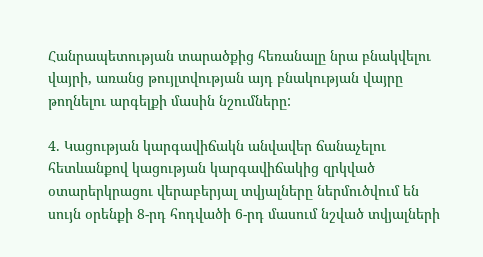Հանրապետության տարածքից հեռանալը նրա բնակվելու վայրի, առանց թույլտվության այդ բնակության վայրը թողնելու արգելքի մասին նշումները:

4. Կացության կարգավիճակն անվավեր ճանաչելու հետևանքով կացության կարգավիճակից զրկված օտարերկրացու վերաբերյալ տվյալները ներմուծվում են սույն օրենքի 8-րդ հոդվածի 6-րդ մասում նշված տվյալների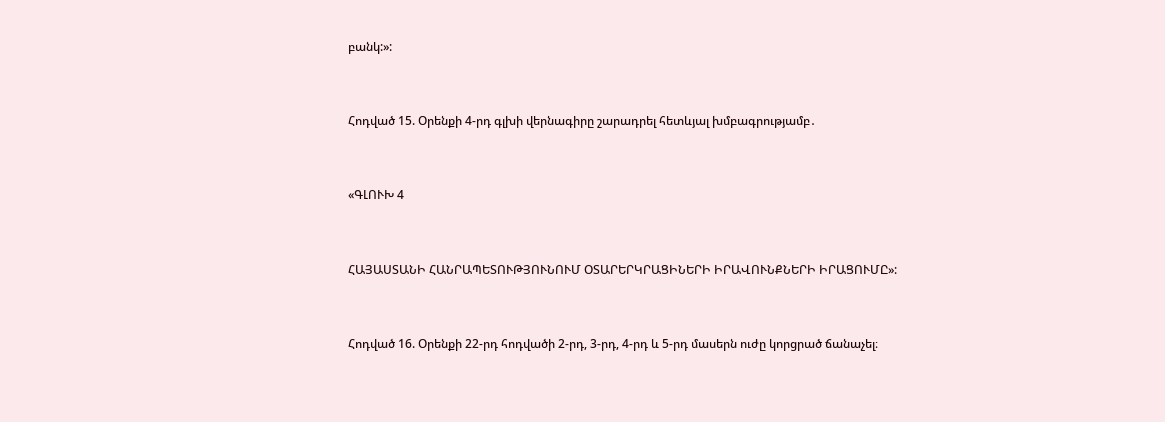բանկ:»:



Հոդված 15. Օրենքի 4-րդ գլխի վերնագիրը շարադրել հետևյալ խմբագրությամբ․



«ԳԼՈՒԽ 4



ՀԱՅԱՍՏԱՆԻ ՀԱՆՐԱՊԵՏՈՒԹՅՈՒՆՈՒՄ ՕՏԱՐԵՐԿՐԱՑԻՆԵՐԻ ԻՐԱՎՈՒՆՔՆԵՐԻ ԻՐԱՑՈՒՄԸ»:



Հոդված 16. Օրենքի 22-րդ հոդվածի 2-րդ, 3-րդ, 4-րդ և 5-րդ մասերն ուժը կորցրած ճանաչել։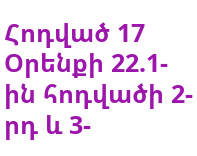Հոդված 17 Օրենքի 22.1-ին հոդվածի 2-րդ և 3-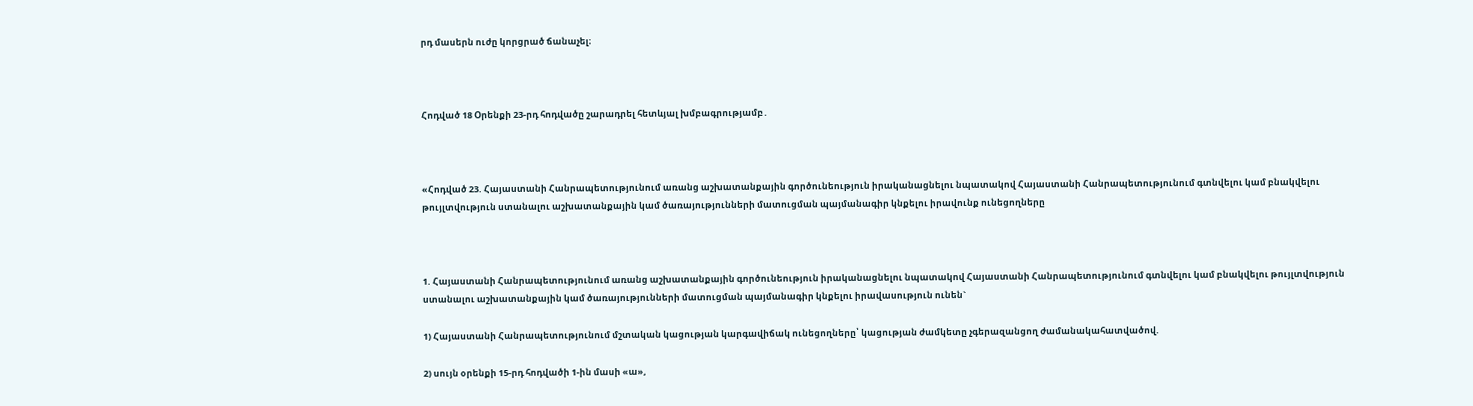րդ մասերն ուժը կորցրած ճանաչել։



Հոդված 18 Օրենքի 23-րդ հոդվածը շարադրել հետևյալ խմբագրությամբ․



«Հոդված 23. Հայաստանի Հանրապետությունում առանց աշխատանքային գործունեություն իրականացնելու նպատակով Հայաստանի Հանրապետությունում գտնվելու կամ բնակվելու թույլտվություն ստանալու աշխատանքային կամ ծառայությունների մատուցման պայմանագիր կնքելու իրավունք ունեցողները



1. Հայաստանի Հանրապետությունում առանց աշխատանքային գործունեություն իրականացնելու նպատակով Հայաստանի Հանրապետությունում գտնվելու կամ բնակվելու թույլտվություն ստանալու աշխատանքային կամ ծառայությունների մատուցման պայմանագիր կնքելու իրավասություն ունեն`

1) Հայաստանի Հանրապետությունում մշտական կացության կարգավիճակ ունեցողները՝ կացության ժամկետը չգերազանցող ժամանակահատվածով.

2) սույն օրենքի 15-րդ հոդվածի 1-ին մասի «ա»,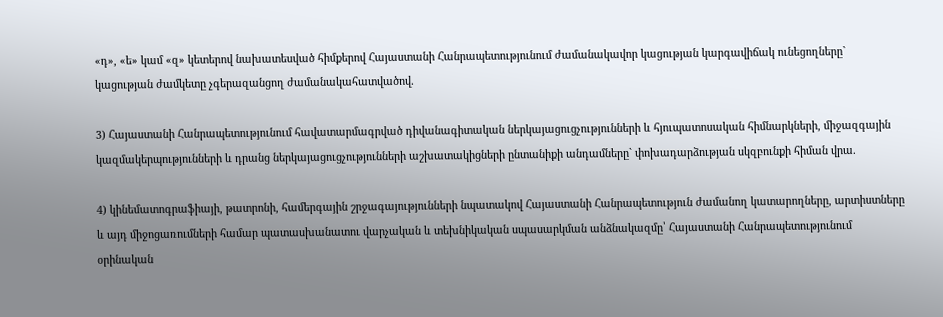«դ», «ե» կամ «զ» կետերով նախատեսված հիմքերով Հայաստանի Հանրապետությունում ժամանակավոր կացության կարգավիճակ ունեցողները` կացության ժամկետը չգերազանցող ժամանակահատվածով.

3) Հայաստանի Հանրապետությունում հավատարմագրված դիվանագիտական ներկայացուցչությունների և հյուպատոսական հիմնարկների, միջազգային կազմակերպությունների և դրանց ներկայացուցչությունների աշխատակիցների ընտանիքի անդամները` փոխադարձության սկզբունքի հիման վրա.

4) կինեմատոգրաֆիայի, թատրոնի, համերգային շրջագայությունների նպատակով Հայաստանի Հանրապետություն ժամանող կատարողները, արտիստները և այդ միջոցառումների համար պատասխանատու վարչական և տեխնիկական սպասարկման անձնակազմը՝ Հայաստանի Հանրապետությունում օրինական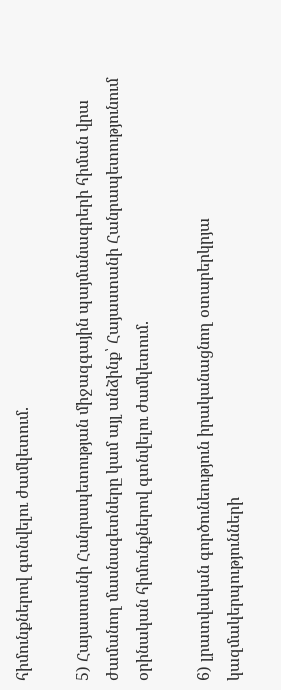հիմունքներով գտնվելու ժամկետում.

5) Հայաստանի Հանրապետության միջազգային պայմանագրերի հիման վրա ժամանող մասնագետները կամ այլ անձինք՝ Հայաստանի Հանրապետությունում օրինական հիմունքներով գտնվելու ժամկետում.

6) լրատվական գործունեություն իրականացնող օտարերկրյա կազմակերպությունների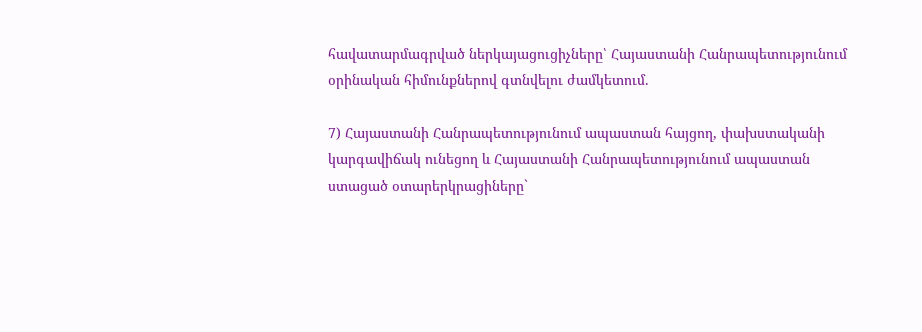հավատարմագրված ներկայացուցիչները՝ Հայաստանի Հանրապետությունում օրինական հիմունքներով գտնվելու ժամկետում.

7) Հայաստանի Հանրապետությունում ապաստան հայցող, փախստականի կարգավիճակ ունեցող և Հայաստանի Հանրապետությունում ապաստան ստացած օտարերկրացիները`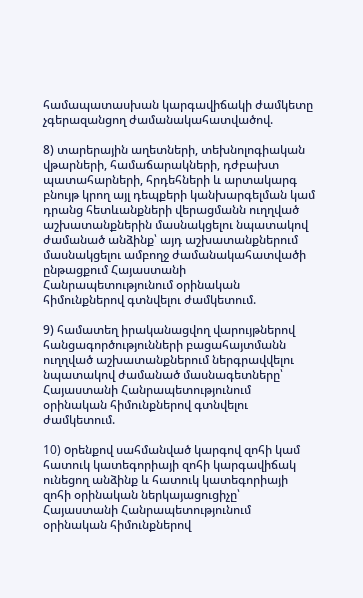համապատասխան կարգավիճակի ժամկետը չգերազանցող ժամանակահատվածով.

8) տարերային աղետների, տեխնոլոգիական վթարների, համաճարակների, դժբախտ պատահարների, հրդեհների և արտակարգ բնույթ կրող այլ դեպքերի կանխարգելման կամ դրանց հետևանքների վերացմանն ուղղված աշխատանքներին մասնակցելու նպատակով ժամանած անձինք՝ այդ աշխատանքներում մասնակցելու ամբողջ ժամանակահատվածի ընթացքում Հայաստանի Հանրապետությունում օրինական հիմունքներով գտնվելու ժամկետում.

9) համատեղ իրականացվող վարույթներով հանցագործությունների բացահայտմանն ուղղված աշխատանքներում ներգրավվելու նպատակով ժամանած մասնագետները՝ Հայաստանի Հանրապետությունում օրինական հիմունքներով գտնվելու ժամկետում.

10) oրենքով սահմանված կարգով զոհի կամ հատուկ կատեգորիայի զոհի կարգավիճակ ունեցող անձինք և հատուկ կատեգորիայի զոհի օրինական ներկայացուցիչը՝ Հայաստանի Հանրապետությունում օրինական հիմունքներով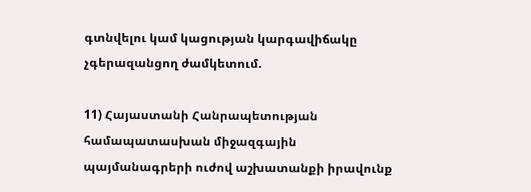գտնվելու կամ կացության կարգավիճակը չգերազանցող ժամկետում.

11) Հայաստանի Հանրապետության համապատասխան միջազգային պայմանագրերի ուժով աշխատանքի իրավունք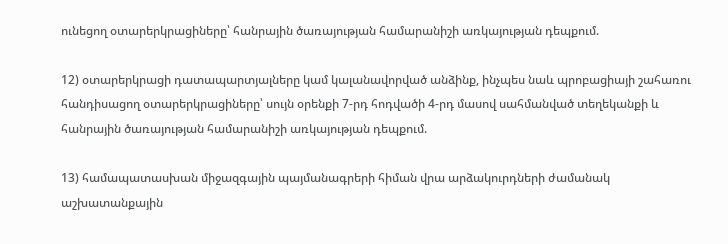ունեցող օտարերկրացիները՝ հանրային ծառայության համարանիշի առկայության դեպքում.

12) օտարերկրացի դատապարտյալները կամ կալանավորված անձինք, ինչպես նաև պրոբացիայի շահառու հանդիսացող օտարերկրացիները՝ սույն օրենքի 7-րդ հոդվածի 4-րդ մասով սահմանված տեղեկանքի և հանրային ծառայության համարանիշի առկայության դեպքում.

13) համապատասխան միջազգային պայմանագրերի հիման վրա արձակուրդների ժամանակ աշխատանքային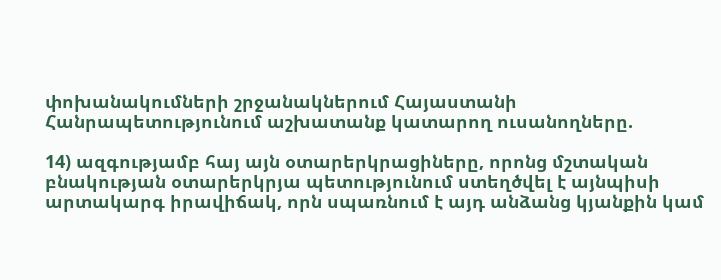փոխանակումների շրջանակներում Հայաստանի Հանրապետությունում աշխատանք կատարող ուսանողները.

14) ազգությամբ հայ այն օտարերկրացիները, որոնց մշտական բնակության օտարերկրյա պետությունում ստեղծվել է այնպիսի արտակարգ իրավիճակ, որն սպառնում է այդ անձանց կյանքին կամ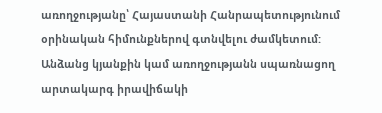առողջությանը՝ Հայաստանի Հանրապետությունում օրինական հիմունքներով գտնվելու ժամկետում: Անձանց կյանքին կամ առողջությանն սպառնացող արտակարգ իրավիճակի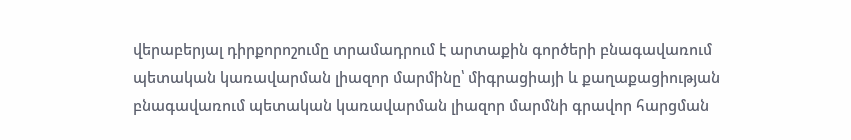վերաբերյալ դիրքորոշումը տրամադրում է արտաքին գործերի բնագավառում պետական կառավարման լիազոր մարմինը՝ միգրացիայի և քաղաքացիության բնագավառում պետական կառավարման լիազոր մարմնի գրավոր հարցման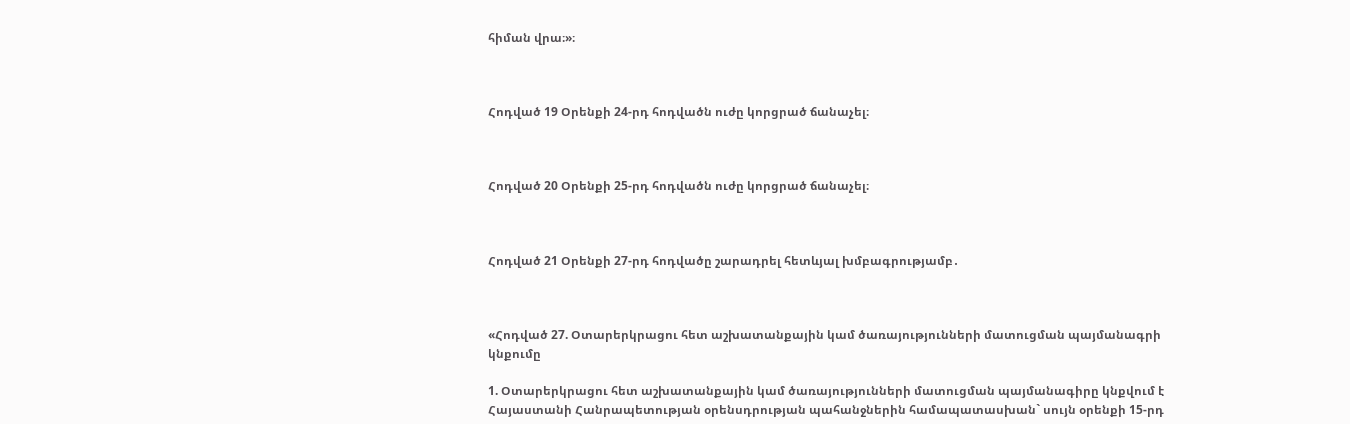հիման վրա։»։



Հոդված 19 Օրենքի 24-րդ հոդվածն ուժը կորցրած ճանաչել։



Հոդված 20 Օրենքի 25-րդ հոդվածն ուժը կորցրած ճանաչել։



Հոդված 21 Օրենքի 27-րդ հոդվածը շարադրել հետևյալ խմբագրությամբ․



«Հոդված 27. Օտարերկրացու հետ աշխատանքային կամ ծառայությունների մատուցման պայմանագրի կնքումը

1. Օտարերկրացու հետ աշխատանքային կամ ծառայությունների մատուցման պայմանագիրը կնքվում է Հայաստանի Հանրապետության օրենսդրության պահանջներին համապատասխան` սույն օրենքի 15-րդ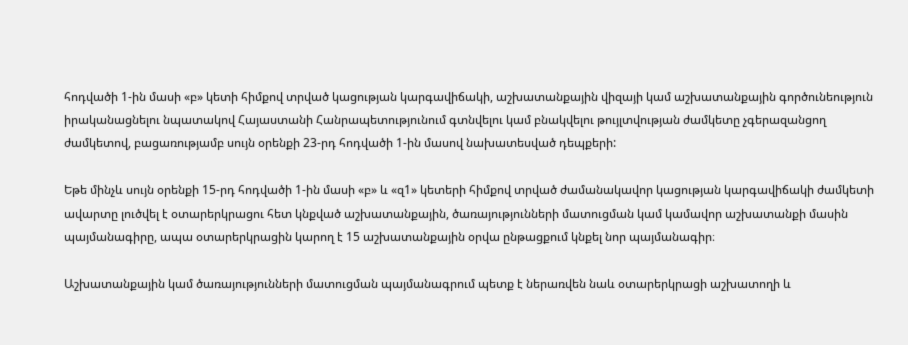հոդվածի 1-ին մասի «բ» կետի հիմքով տրված կացության կարգավիճակի, աշխատանքային վիզայի կամ աշխատանքային գործունեություն իրականացնելու նպատակով Հայաստանի Հանրապետությունում գտնվելու կամ բնակվելու թույլտվության ժամկետը չգերազանցող ժամկետով, բացառությամբ սույն օրենքի 23-րդ հոդվածի 1-ին մասով նախատեսված դեպքերի:

Եթե մինչև սույն օրենքի 15-րդ հոդվածի 1-ին մասի «բ» և «զ1» կետերի հիմքով տրված ժամանակավոր կացության կարգավիճակի ժամկետի ավարտը լուծվել է օտարերկրացու հետ կնքված աշխատանքային, ծառայությունների մատուցման կամ կամավոր աշխատանքի մասին պայմանագիրը, ապա օտարերկրացին կարող է 15 աշխատանքային օրվա ընթացքում կնքել նոր պայմանագիր։

Աշխատանքային կամ ծառայությունների մատուցման պայմանագրում պետք է ներառվեն նաև օտարերկրացի աշխատողի և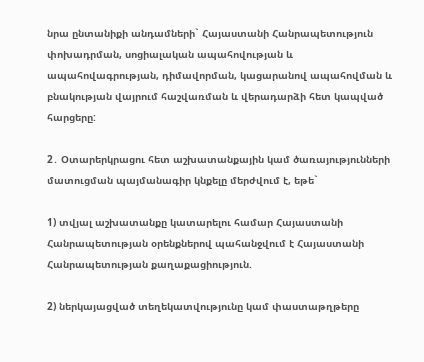նրա ընտանիքի անդամների` Հայաստանի Հանրապետություն փոխադրման, սոցիալական ապահովության և ապահովագրության, դիմավորման, կացարանով ապահովման և բնակության վայրում հաշվառման և վերադարձի հետ կապված հարցերը:

2․ Օտարերկրացու հետ աշխատանքային կամ ծառայությունների մատուցման պայմանագիր կնքելը մերժվում է, եթե`

1) տվյալ աշխատանքը կատարելու համար Հայաստանի Հանրապետության օրենքներով պահանջվում է Հայաստանի Հանրապետության քաղաքացիություն.

2) ներկայացված տեղեկատվությունը կամ փաստաթղթերը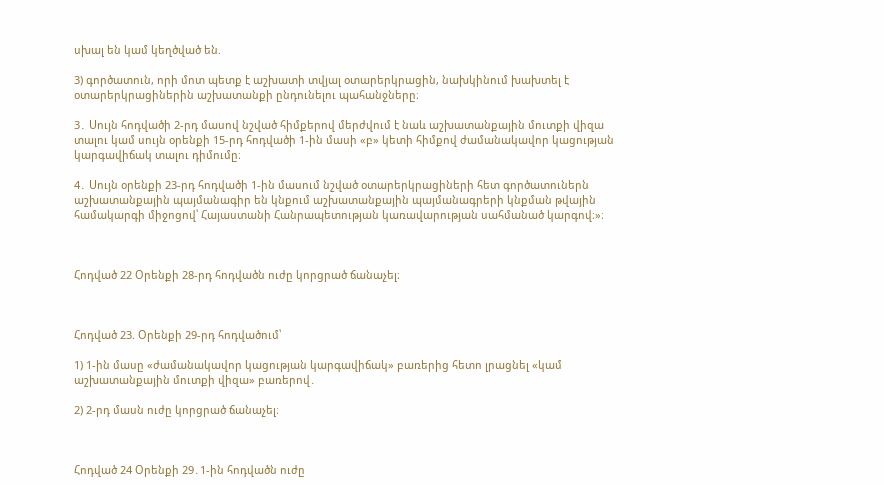սխալ են կամ կեղծված են.

3) գործատուն, որի մոտ պետք է աշխատի տվյալ օտարերկրացին, նախկինում խախտել է օտարերկրացիներին աշխատանքի ընդունելու պահանջները։

3․ Սույն հոդվածի 2-րդ մասով նշված հիմքերով մերժվում է նաև աշխատանքային մուտքի վիզա տալու կամ սույն օրենքի 15-րդ հոդվածի 1-ին մասի «բ» կետի հիմքով ժամանակավոր կացության կարգավիճակ տալու դիմումը։

4․ Սույն օրենքի 23-րդ հոդվածի 1-ին մասում նշված օտարերկրացիների հետ գործատուներն աշխատանքային պայմանագիր են կնքում աշխատանքային պայմանագրերի կնքման թվային համակարգի միջոցով՝ Հայաստանի Հանրապետության կառավարության սահմանած կարգով։»։



Հոդված 22 Օրենքի 28-րդ հոդվածն ուժը կորցրած ճանաչել։



Հոդված 23. Օրենքի 29-րդ հոդվածում՝

1) 1-ին մասը «ժամանակավոր կացության կարգավիճակ» բառերից հետո լրացնել «կամ աշխատանքային մուտքի վիզա» բառերով․

2) 2-րդ մասն ուժը կորցրած ճանաչել։



Հոդված 24 Օրենքի 29․1-ին հոդվածն ուժը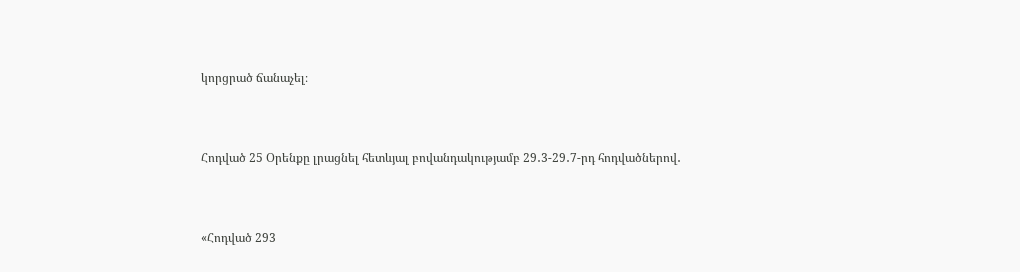կորցրած ճանաչել։



Հոդված 25 Օրենքը լրացնել հետևյալ բովանդակությամբ 29․3-29․7-րդ հոդվածներով․



«Հոդված 293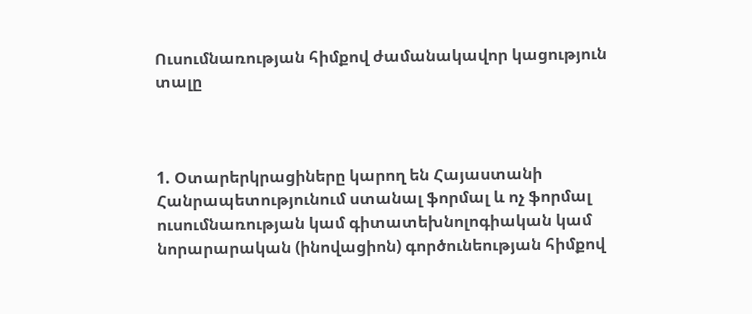Ուսումնառության հիմքով ժամանակավոր կացություն տալը



1. Օտարերկրացիները կարող են Հայաստանի Հանրապետությունում ստանալ ֆորմալ և ոչ ֆորմալ ուսումնառության կամ գիտատեխնոլոգիական կամ նորարարական (ինովացիոն) գործունեության հիմքով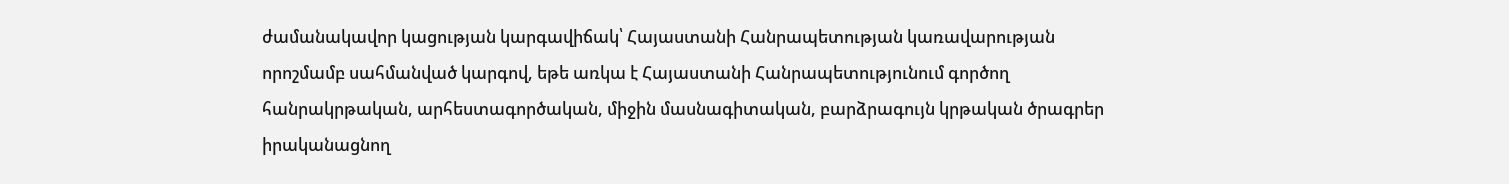ժամանակավոր կացության կարգավիճակ՝ Հայաստանի Հանրապետության կառավարության որոշմամբ սահմանված կարգով, եթե առկա է Հայաստանի Հանրապետությունում գործող հանրակրթական, արհեստագործական, միջին մասնագիտական, բարձրագույն կրթական ծրագրեր իրականացնող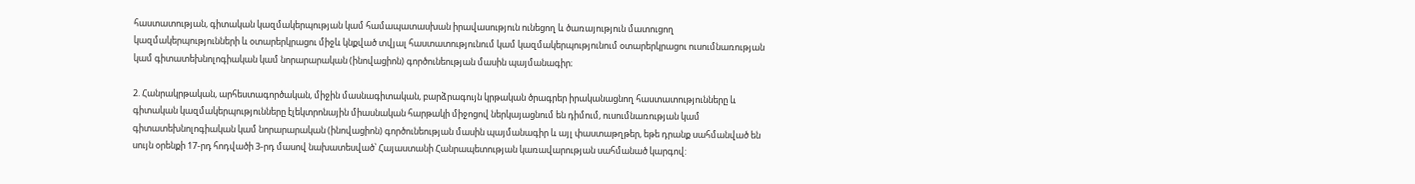հաստատության, գիտական կազմակերպության կամ համապատասխան իրավասություն ունեցող և ծառայություն մատուցող կազմակերպությունների և օտարերկրացու միջև կնքված տվյալ հաստատությունում կամ կազմակերպությունում օտարերկրացու ուսումնառության կամ գիտատեխնոլոգիական կամ նորարարական (ինովացիոն) գործունեության մասին պայմանագիր։

2. Հանրակրթական, արհեստագործական, միջին մասնագիտական, բարձրագույն կրթական ծրագրեր իրականացնող հաստատությունները և գիտական կազմակերպությունները էլեկտրոնային միասնական հարթակի միջոցով ներկայացնում են դիմում, ուսումնառության կամ գիտատեխնոլոգիական կամ նորարարական (ինովացիոն) գործունեության մասին պայմանագիր և այլ փաստաթղթեր, եթե դրանք սահմանված են սույն օրենքի 17-րդ հոդվածի 3-րդ մասով նախատեսված՝ Հայաստանի Հանրապետության կառավարության սահմանած կարգով: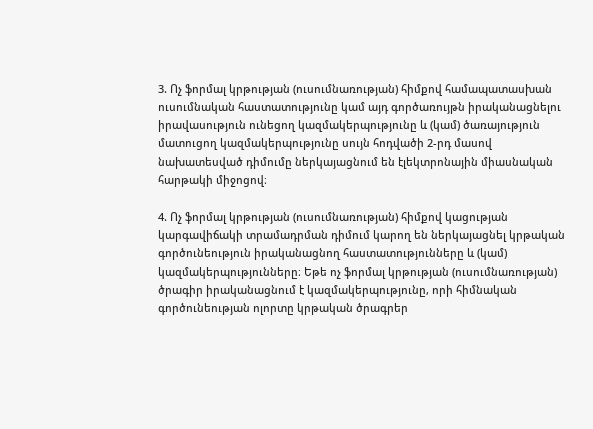3. Ոչ ֆորմալ կրթության (ուսումնառության) հիմքով համապատասխան ուսումնական հաստատությունը կամ այդ գործառույթն իրականացնելու իրավասություն ունեցող կազմակերպությունը և (կամ) ծառայություն մատուցող կազմակերպությունը սույն հոդվածի 2-րդ մասով նախատեսված դիմումը ներկայացնում են էլեկտրոնային միասնական հարթակի միջոցով։

4. Ոչ ֆորմալ կրթության (ուսումնառության) հիմքով կացության կարգավիճակի տրամադրման դիմում կարող են ներկայացնել կրթական գործունեություն իրականացնող հաստատությունները և (կամ) կազմակերպությունները։ Եթե ոչ ֆորմալ կրթության (ուսումնառության) ծրագիր իրականացնում է կազմակերպությունը, որի հիմնական գործունեության ոլորտը կրթական ծրագրեր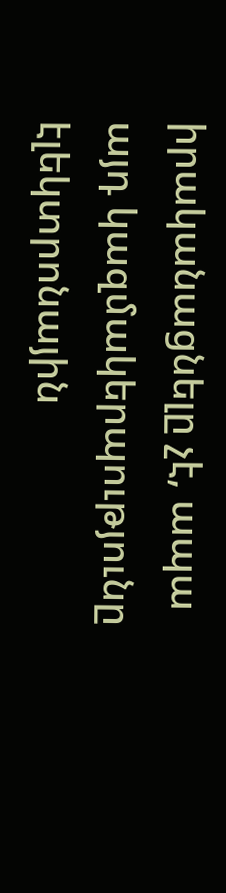իրականացնելը չէ, ապա այդ կազմակերպությունը էլեկտրոնային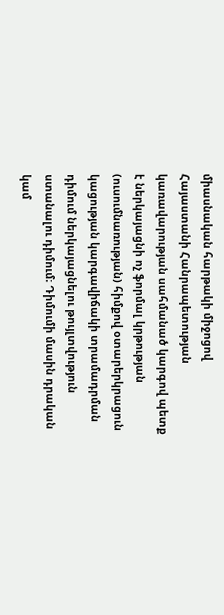միասնական հարթակի միջոցով Հայաստանի Հանրապետության կառավարության սահմանած կարգով պետք է ներկայացնի ոչ ֆորմալ կրթության (ուսումնառության) հիմքով օտարերկրացուն կացության կարգավիճակի տրամադրման դիմում ներկայացնելու թույլտվություն ստանալու դիմում։ Դիմումի մասին դրական կամ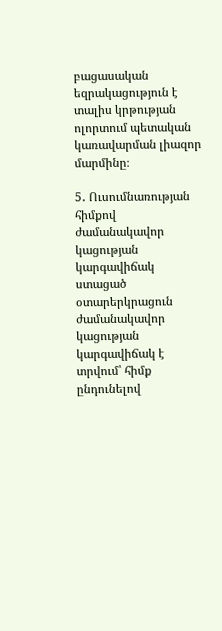բացասական եզրակացություն է տալիս կրթության ոլորտում պետական կառավարման լիազոր մարմինը։

5․ Ուսումնառության հիմքով ժամանակավոր կացության կարգավիճակ ստացած օտարերկրացուն ժամանակավոր կացության կարգավիճակ է տրվում՝ հիմք ընդունելով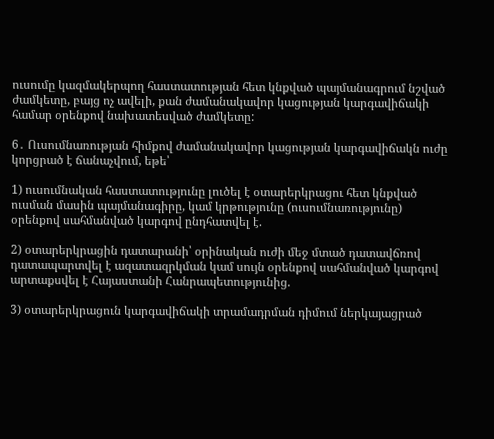ուսումը կազմակերպող հաստատության հետ կնքված պայմանագրում նշված ժամկետը, բայց ոչ ավելի, քան ժամանակավոր կացության կարգավիճակի համար օրենքով նախատեսված ժամկետը:

6․ Ուսումնառության հիմքով ժամանակավոր կացության կարգավիճակն ուժը կորցրած է ճանաչվում, եթե՝

1) ուսումնական հաստատությունը լուծել է օտարերկրացու հետ կնքված ուսման մասին պայմանագիրը, կամ կրթությունը (ուսումնառությունը) օրենքով սահմանված կարգով ընդհատվել է.

2) օտարերկրացին դատարանի՝ օրինական ուժի մեջ մտած դատավճռով դատապարտվել է ազատազրկման կամ սույն օրենքով սահմանված կարգով արտաքսվել է Հայաստանի Հանրապետությունից.

3) օտարերկրացուն կարգավիճակի տրամադրման դիմում ներկայացրած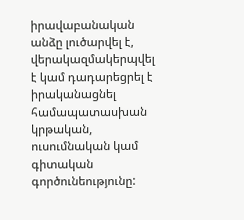իրավաբանական անձը լուծարվել է, վերակազմակերպվել է կամ դադարեցրել է իրականացնել համապատասխան կրթական, ուսումնական կամ գիտական գործունեությունը: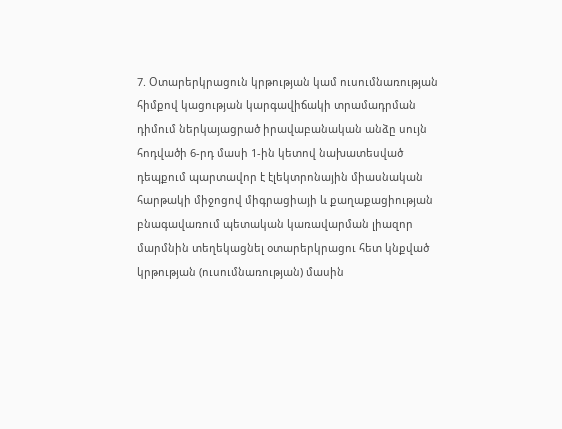7. Օտարերկրացուն կրթության կամ ուսումնառության հիմքով կացության կարգավիճակի տրամադրման դիմում ներկայացրած իրավաբանական անձը սույն հոդվածի 6-րդ մասի 1-ին կետով նախատեսված դեպքում պարտավոր է էլեկտրոնային միասնական հարթակի միջոցով միգրացիայի և քաղաքացիության բնագավառում պետական կառավարման լիազոր մարմնին տեղեկացնել օտարերկրացու հետ կնքված կրթության (ուսումնառության) մասին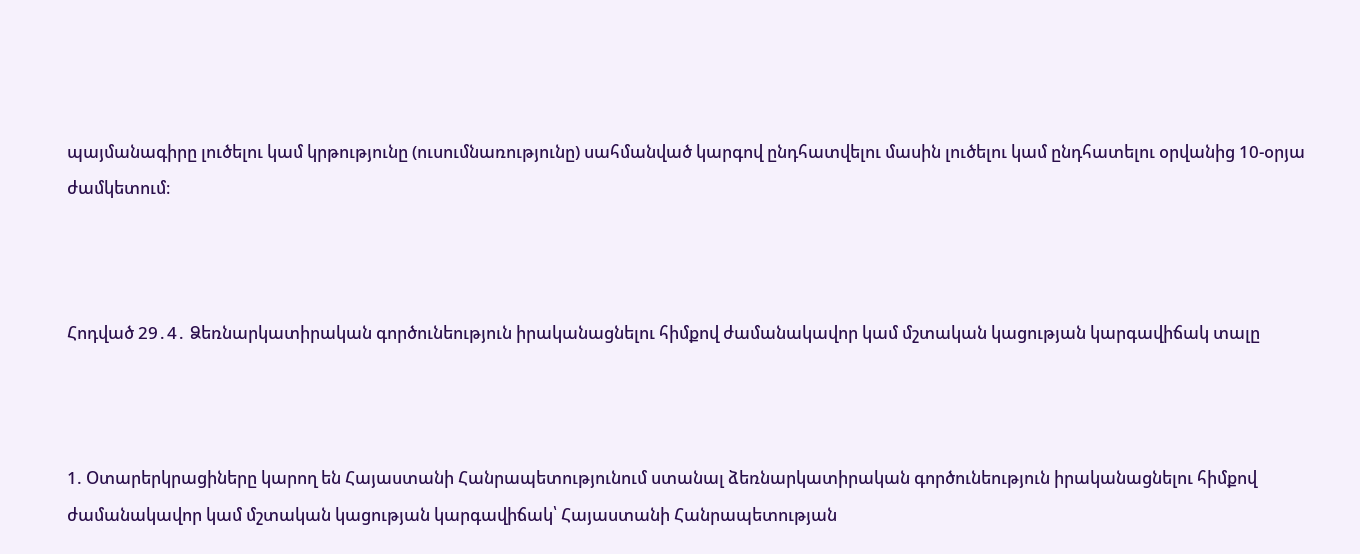պայմանագիրը լուծելու կամ կրթությունը (ուսումնառությունը) սահմանված կարգով ընդհատվելու մասին լուծելու կամ ընդհատելու օրվանից 10-օրյա ժամկետում։



Հոդված 29․4․ Ձեռնարկատիրական գործունեություն իրականացնելու հիմքով ժամանակավոր կամ մշտական կացության կարգավիճակ տալը



1. Օտարերկրացիները կարող են Հայաստանի Հանրապետությունում ստանալ ձեռնարկատիրական գործունեություն իրականացնելու հիմքով ժամանակավոր կամ մշտական կացության կարգավիճակ՝ Հայաստանի Հանրապետության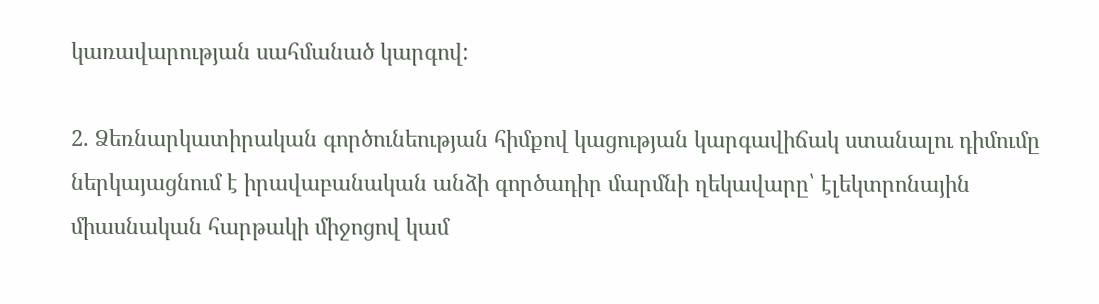կառավարության սահմանած կարգով:

2. Ձեռնարկատիրական գործունեության հիմքով կացության կարգավիճակ ստանալու դիմումը ներկայացնում է իրավաբանական անձի գործադիր մարմնի ղեկավարը՝ էլեկտրոնային միասնական հարթակի միջոցով կամ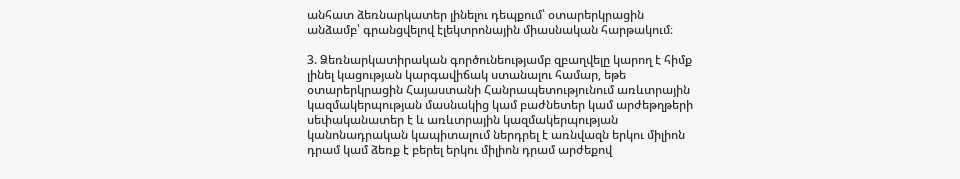անհատ ձեռնարկատեր լինելու դեպքում՝ օտարերկրացին անձամբ՝ գրանցվելով էլեկտրոնային միասնական հարթակում։

3. Ձեռնարկատիրական գործունեությամբ զբաղվելը կարող է հիմք լինել կացության կարգավիճակ ստանալու համար, եթե օտարերկրացին Հայաստանի Հանրապետությունում առևտրային կազմակերպության մասնակից կամ բաժնետեր կամ արժեթղթերի սեփականատեր է և առևտրային կազմակերպության կանոնադրական կապիտալում ներդրել է առնվազն երկու միլիոն դրամ կամ ձեռք է բերել երկու միլիոն դրամ արժեքով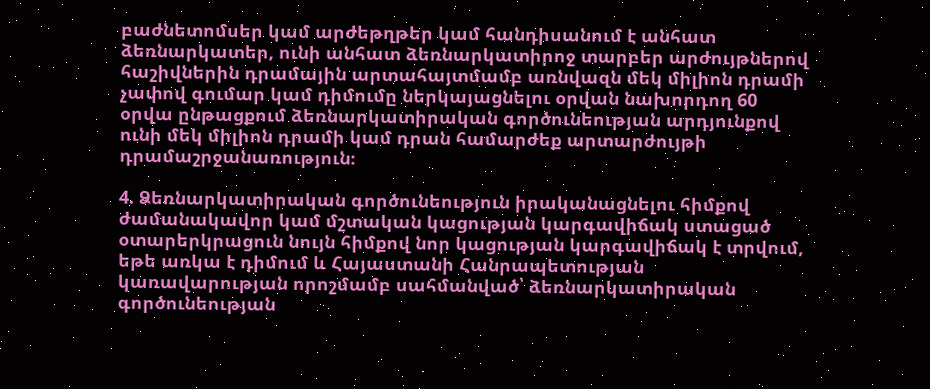բաժնետոմսեր կամ արժեթղթեր կամ հանդիսանում է անհատ ձեռնարկատեր, ունի անհատ ձեռնարկատիրոջ տարբեր արժույթներով հաշիվներին դրամային արտահայտմամբ առնվազն մեկ միլիոն դրամի չափով գումար կամ դիմումը ներկայացնելու օրվան նախորդող 60 օրվա ընթացքում ձեռնարկատիրական գործունեության արդյունքով ունի մեկ միլիոն դրամի կամ դրան համարժեք արտարժույթի դրամաշրջանառություն։

4. Ձեռնարկատիրական գործունեություն իրականացնելու հիմքով ժամանակավոր կամ մշտական կացության կարգավիճակ ստացած օտարերկրացուն նույն հիմքով նոր կացության կարգավիճակ է տրվում, եթե առկա է դիմում և Հայաստանի Հանրապետության կառավարության որոշմամբ սահմանված՝ ձեռնարկատիրական գործունեության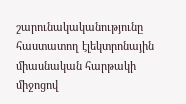շարունակականությունը հաստատող էլեկտրոնային միասնական հարթակի միջոցով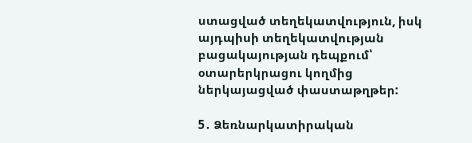ստացված տեղեկատվություն, իսկ այդպիսի տեղեկատվության բացակայության դեպքում՝ օտարերկրացու կողմից ներկայացված փաստաթղթեր:

5․ Ձեռնարկատիրական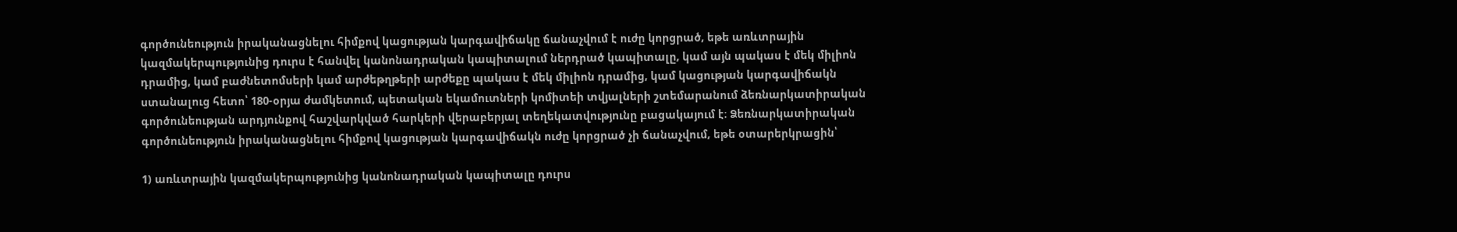գործունեություն իրականացնելու հիմքով կացության կարգավիճակը ճանաչվում է ուժը կորցրած, եթե առևտրային կազմակերպությունից դուրս է հանվել կանոնադրական կապիտալում ներդրած կապիտալը, կամ այն պակաս է մեկ միլիոն դրամից, կամ բաժնետոմսերի կամ արժեթղթերի արժեքը պակաս է մեկ միլիոն դրամից, կամ կացության կարգավիճակն ստանալուց հետո՝ 180-օրյա ժամկետում, պետական եկամուտների կոմիտեի տվյալների շտեմարանում ձեռնարկատիրական գործունեության արդյունքով հաշվարկված հարկերի վերաբերյալ տեղեկատվությունը բացակայում է։ Ձեռնարկատիրական գործունեություն իրականացնելու հիմքով կացության կարգավիճակն ուժը կորցրած չի ճանաչվում, եթե օտարերկրացին՝

1) առևտրային կազմակերպությունից կանոնադրական կապիտալը դուրս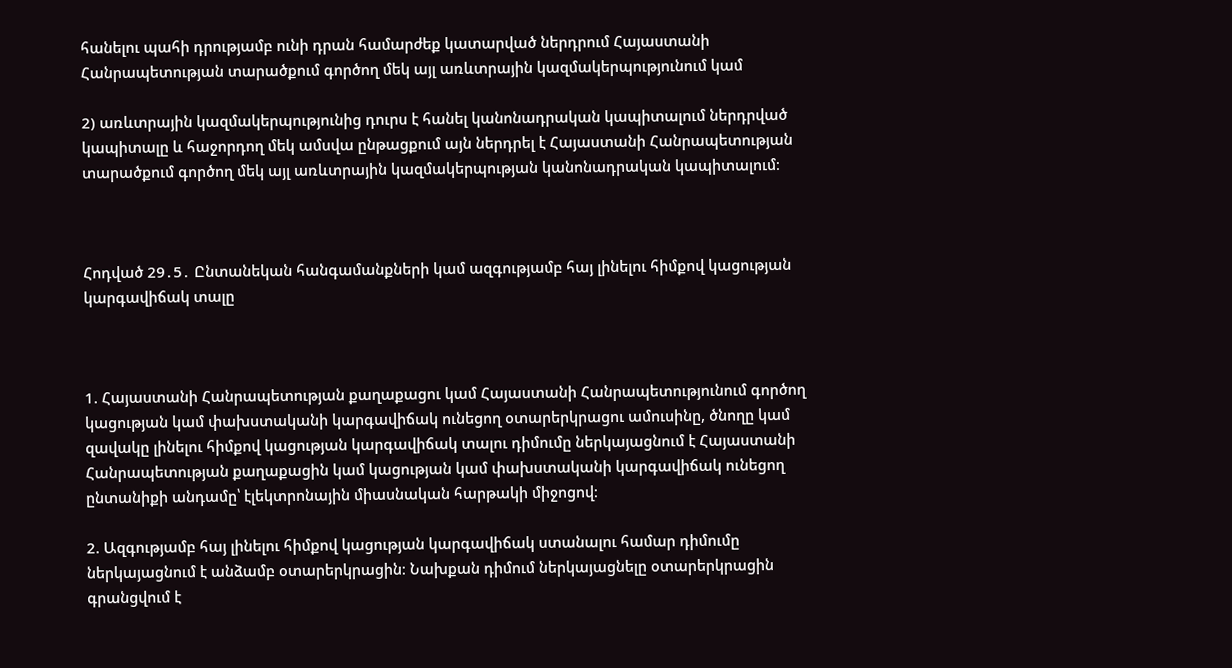հանելու պահի դրությամբ ունի դրան համարժեք կատարված ներդրում Հայաստանի Հանրապետության տարածքում գործող մեկ այլ առևտրային կազմակերպությունում կամ

2) առևտրային կազմակերպությունից դուրս է հանել կանոնադրական կապիտալում ներդրված կապիտալը և հաջորդող մեկ ամսվա ընթացքում այն ներդրել է Հայաստանի Հանրապետության տարածքում գործող մեկ այլ առևտրային կազմակերպության կանոնադրական կապիտալում։



Հոդված 29․5․ Ընտանեկան հանգամանքների կամ ազգությամբ հայ լինելու հիմքով կացության կարգավիճակ տալը



1. Հայաստանի Հանրապետության քաղաքացու կամ Հայաստանի Հանրապետությունում գործող կացության կամ փախստականի կարգավիճակ ունեցող օտարերկրացու ամուսինը, ծնողը կամ զավակը լինելու հիմքով կացության կարգավիճակ տալու դիմումը ներկայացնում է Հայաստանի Հանրապետության քաղաքացին կամ կացության կամ փախստականի կարգավիճակ ունեցող ընտանիքի անդամը՝ էլեկտրոնային միասնական հարթակի միջոցով։

2. Ազգությամբ հայ լինելու հիմքով կացության կարգավիճակ ստանալու համար դիմումը ներկայացնում է անձամբ օտարերկրացին։ Նախքան դիմում ներկայացնելը օտարերկրացին գրանցվում է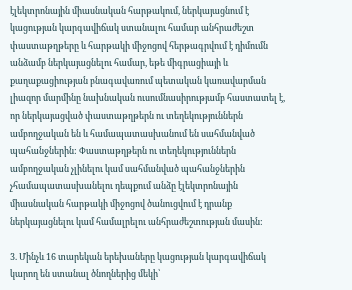էլեկտրոնային միասնական հարթակում, ներկայացնում է կացության կարգավիճակ ստանալու համար անհրաժեշտ փաստաթղթերը և հարթակի միջոցով հերթագրվում է դիմումն անձամբ ներկայացնելու համար, եթե միգրացիայի և քաղաքացիության բնագավառում պետական կառավարման լիազոր մարմինը նախնական ուսումնասիրությամբ հաստատել է, որ ներկայացված փաստաթղթերն ու տեղեկություններն ամբողջական են և համապատասխանում են սահմանված պահանջներին: Փաստաթղթերն ու տեղեկություններն ամբողջական չլինելու կամ սահմանված պահանջներին չհամապատասխանելու դեպքում անձը էլեկտրոնային միասնական հարթակի միջոցով ծանուցվում է դրանք ներկայացնելու կամ համալրելու անհրաժեշտության մասին:

3. Մինչև 16 տարեկան երեխաները կացության կարգավիճակ կարող են ստանալ ծնողներից մեկի՝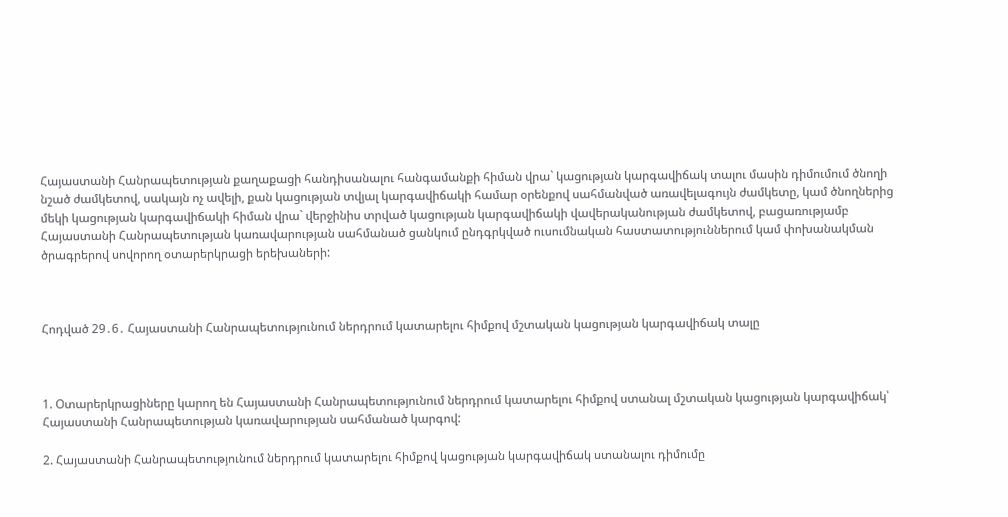Հայաստանի Հանրապետության քաղաքացի հանդիսանալու հանգամանքի հիման վրա` կացության կարգավիճակ տալու մասին դիմումում ծնողի նշած ժամկետով, սակայն ոչ ավելի, քան կացության տվյալ կարգավիճակի համար օրենքով սահմանված առավելագույն ժամկետը, կամ ծնողներից մեկի կացության կարգավիճակի հիման վրա` վերջինիս տրված կացության կարգավիճակի վավերականության ժամկետով, բացառությամբ Հայաստանի Հանրապետության կառավարության սահմանած ցանկում ընդգրկված ուսումնական հաստատություններում կամ փոխանակման ծրագրերով սովորող օտարերկրացի երեխաների:



Հոդված 29․6․ Հայաստանի Հանրապետությունում ներդրում կատարելու հիմքով մշտական կացության կարգավիճակ տալը



1. Օտարերկրացիները կարող են Հայաստանի Հանրապետությունում ներդրում կատարելու հիմքով ստանալ մշտական կացության կարգավիճակ՝ Հայաստանի Հանրապետության կառավարության սահմանած կարգով:

2. Հայաստանի Հանրապետությունում ներդրում կատարելու հիմքով կացության կարգավիճակ ստանալու դիմումը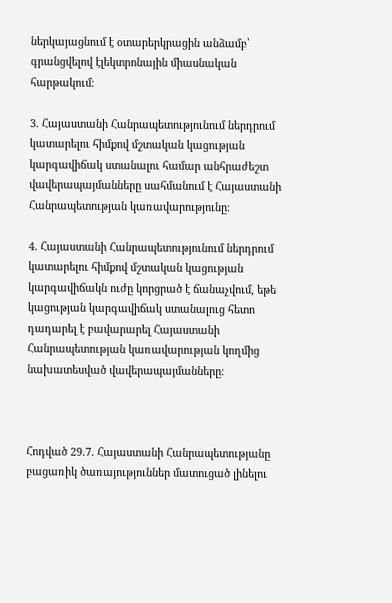ներկայացնում է օտարերկրացին անձամբ՝ գրանցվելով էլեկտրոնային միասնական հարթակում։

3. Հայաստանի Հանրապետությունում ներդրում կատարելու հիմքով մշտական կացության կարգավիճակ ստանալու համար անհրաժեշտ վավերապայմանները սահմանում է Հայաստանի Հանրապետության կառավարությունը։

4․ Հայաստանի Հանրապետությունում ներդրում կատարելու հիմքով մշտական կացության կարգավիճակն ուժը կորցրած է ճանաչվում, եթե կացության կարգավիճակ ստանալուց հետո դադարել է բավարարել Հայաստանի Հանրապետության կառավարության կողմից նախատեսված վավերապայմանները։



Հոդված 29․7․ Հայաստանի Հանրապետությանը բացառիկ ծառայություններ մատուցած լինելու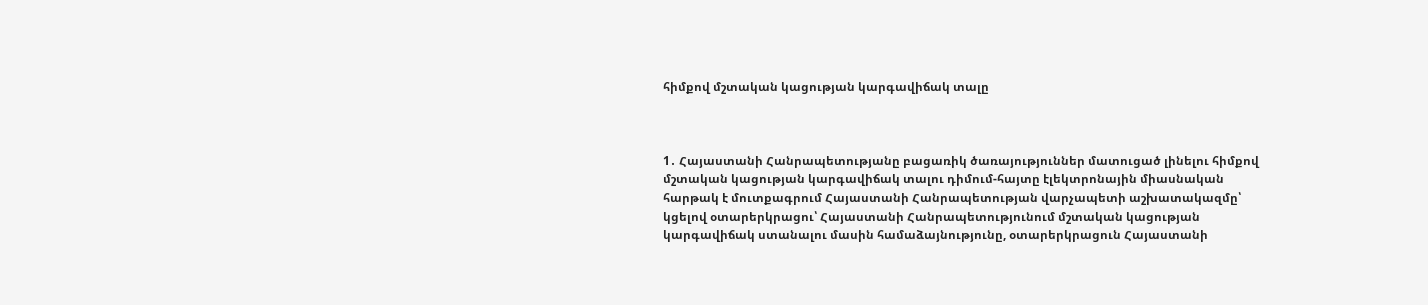հիմքով մշտական կացության կարգավիճակ տալը



1․ Հայաստանի Հանրապետությանը բացառիկ ծառայություններ մատուցած լինելու հիմքով մշտական կացության կարգավիճակ տալու դիմում-հայտը էլեկտրոնային միասնական հարթակ է մուտքագրում Հայաստանի Հանրապետության վարչապետի աշխատակազմը՝ կցելով օտարերկրացու՝ Հայաստանի Հանրապետությունում մշտական կացության կարգավիճակ ստանալու մասին համաձայնությունը, օտարերկրացուն Հայաստանի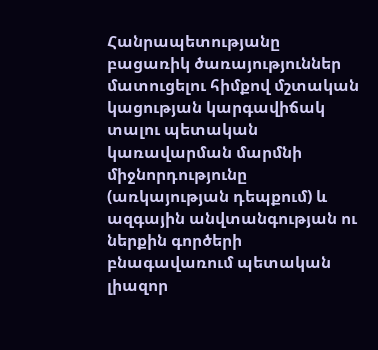Հանրապետությանը բացառիկ ծառայություններ մատուցելու հիմքով մշտական կացության կարգավիճակ տալու պետական կառավարման մարմնի միջնորդությունը (առկայության դեպքում) և ազգային անվտանգության ու ներքին գործերի բնագավառում պետական լիազոր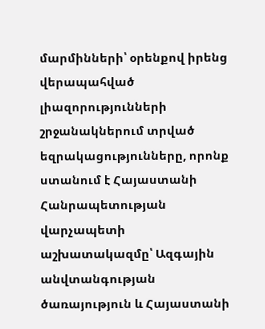մարմինների՝ օրենքով իրենց վերապահված լիազորությունների շրջանակներում տրված եզրակացությունները, որոնք ստանում է Հայաստանի Հանրապետության վարչապետի աշխատակազմը՝ Ազգային անվտանգության ծառայություն և Հայաստանի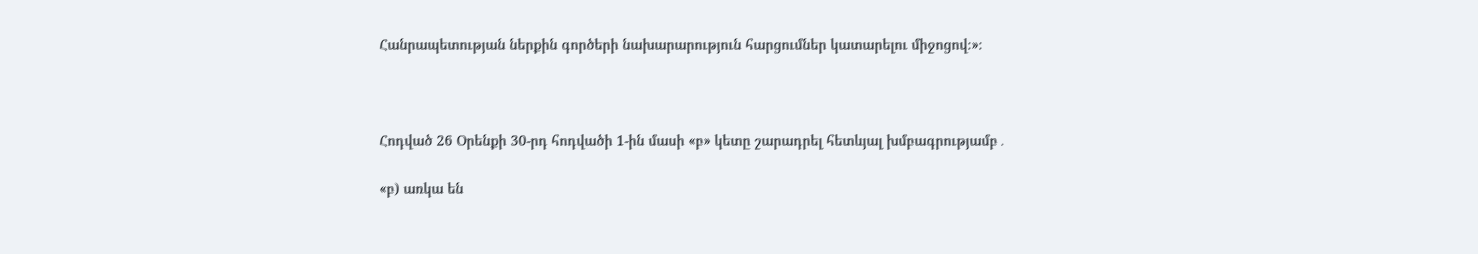Հանրապետության ներքին գործերի նախարարություն հարցումներ կատարելու միջոցով։»։



Հոդված 26 Օրենքի 30-րդ հոդվածի 1-ին մասի «բ» կետը շարադրել հետևյալ խմբագրությամբ․

«բ) առկա են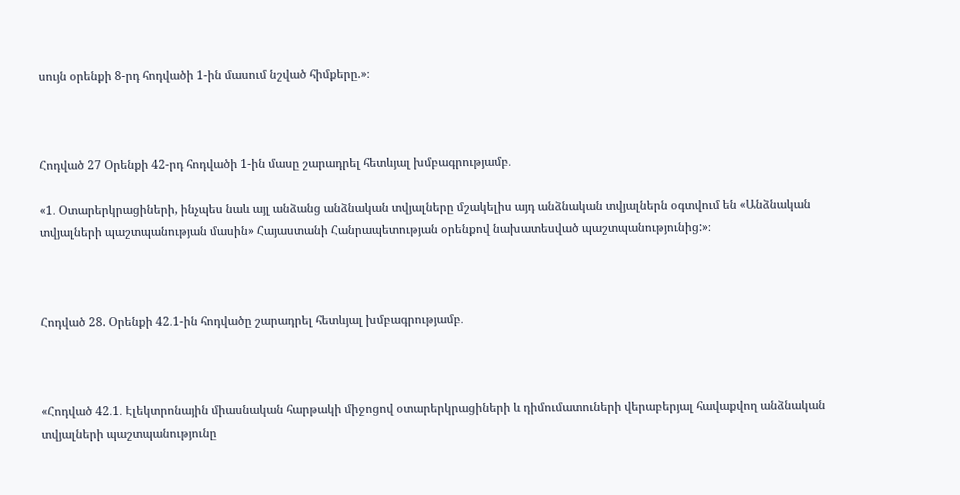սույն օրենքի 8-րդ հոդվածի 1-ին մասում նշված հիմքերը.»։



Հոդված 27 Օրենքի 42-րդ հոդվածի 1-ին մասը շարադրել հետևյալ խմբագրությամբ․

«1․ Օտարերկրացիների, ինչպես նաև այլ անձանց անձնական տվյալները մշակելիս այդ անձնական տվյալներն օգտվում են «Անձնական տվյալների պաշտպանության մասին» Հայաստանի Հանրապետության օրենքով նախատեսված պաշտպանությունից:»։



Հոդված 28. Օրենքի 42․1-ին հոդվածը շարադրել հետևյալ խմբագրությամբ․



«Հոդված 42․1․ Էլեկտրոնային միասնական հարթակի միջոցով օտարերկրացիների և դիմումատուների վերաբերյալ հավաքվող անձնական տվյալների պաշտպանությունը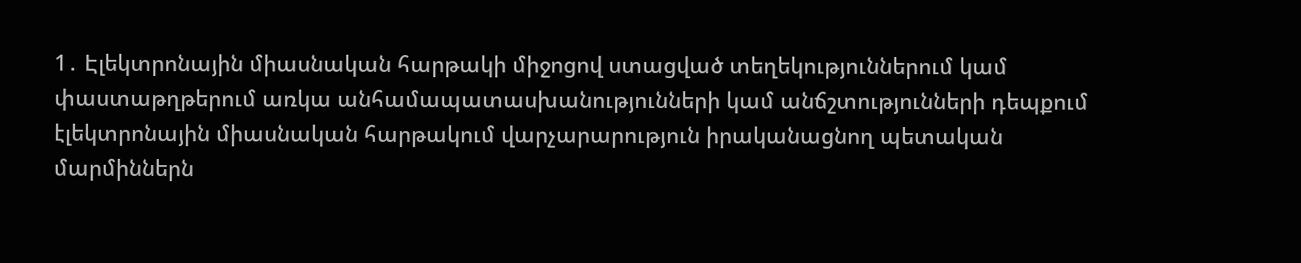1․ Էլեկտրոնային միասնական հարթակի միջոցով ստացված տեղեկություններում կամ փաստաթղթերում առկա անհամապատասխանությունների կամ անճշտությունների դեպքում էլեկտրոնային միասնական հարթակում վարչարարություն իրականացնող պետական մարմիններն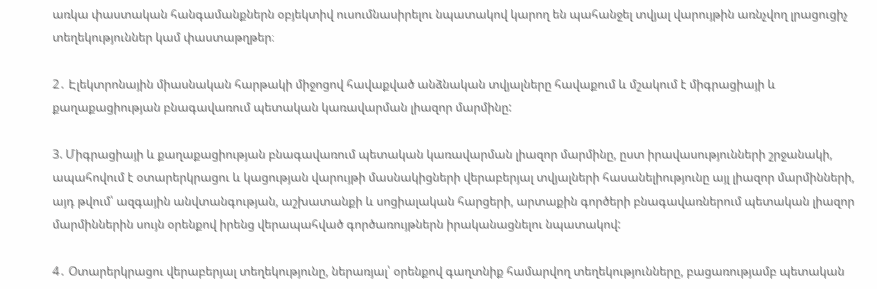առկա փաստական հանգամանքներն օբյեկտիվ ուսումնասիրելու նպատակով կարող են պահանջել տվյալ վարույթին առնչվող լրացուցիչ տեղեկություններ կամ փաստաթղթեր։

2․ Էլեկտրոնային միասնական հարթակի միջոցով հավաքված անձնական տվյալները հավաքում և մշակում է միգրացիայի և քաղաքացիության բնագավառում պետական կառավարման լիազոր մարմինը:

3. Միգրացիայի և քաղաքացիության բնագավառում պետական կառավարման լիազոր մարմինը, ըստ իրավասությունների շրջանակի, ապահովում է օտարերկրացու և կացության վարույթի մասնակիցների վերաբերյալ տվյալների հասանելիությունը այլ լիազոր մարմինների, այդ թվում՝ ազգային անվտանգության, աշխատանքի և սոցիալական հարցերի, արտաքին գործերի բնագավառներում պետական լիազոր մարմիններին սույն օրենքով իրենց վերապահված գործառույթներն իրականացնելու նպատակով:

4․ Օտարերկրացու վերաբերյալ տեղեկությունը, ներառյալ՝ օրենքով գաղտնիք համարվող տեղեկությունները, բացառությամբ պետական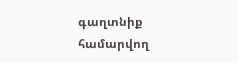գաղտնիք համարվող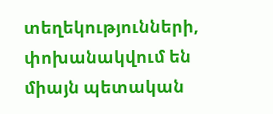տեղեկությունների, փոխանակվում են միայն պետական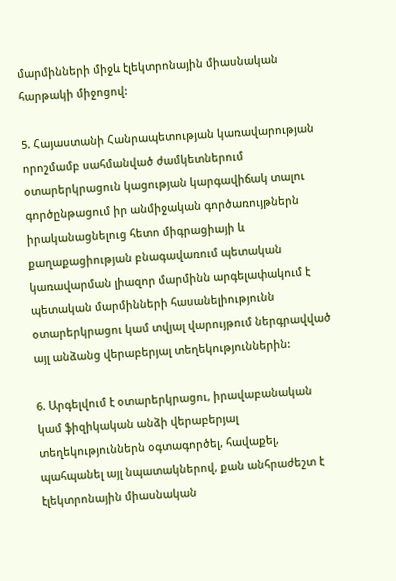մարմինների միջև էլեկտրոնային միասնական հարթակի միջոցով:

5. Հայաստանի Հանրապետության կառավարության որոշմամբ սահմանված ժամկետներում օտարերկրացուն կացության կարգավիճակ տալու գործընթացում իր անմիջական գործառույթներն իրականացնելուց հետո միգրացիայի և քաղաքացիության բնագավառում պետական կառավարման լիազոր մարմինն արգելափակում է պետական մարմինների հասանելիությունն օտարերկրացու կամ տվյալ վարույթում ներգրավված այլ անձանց վերաբերյալ տեղեկություններին:

6. Արգելվում է օտարերկրացու, իրավաբանական կամ ֆիզիկական անձի վերաբերյալ տեղեկություններն օգտագործել, հավաքել, պահպանել այլ նպատակներով, քան անհրաժեշտ է էլեկտրոնային միասնական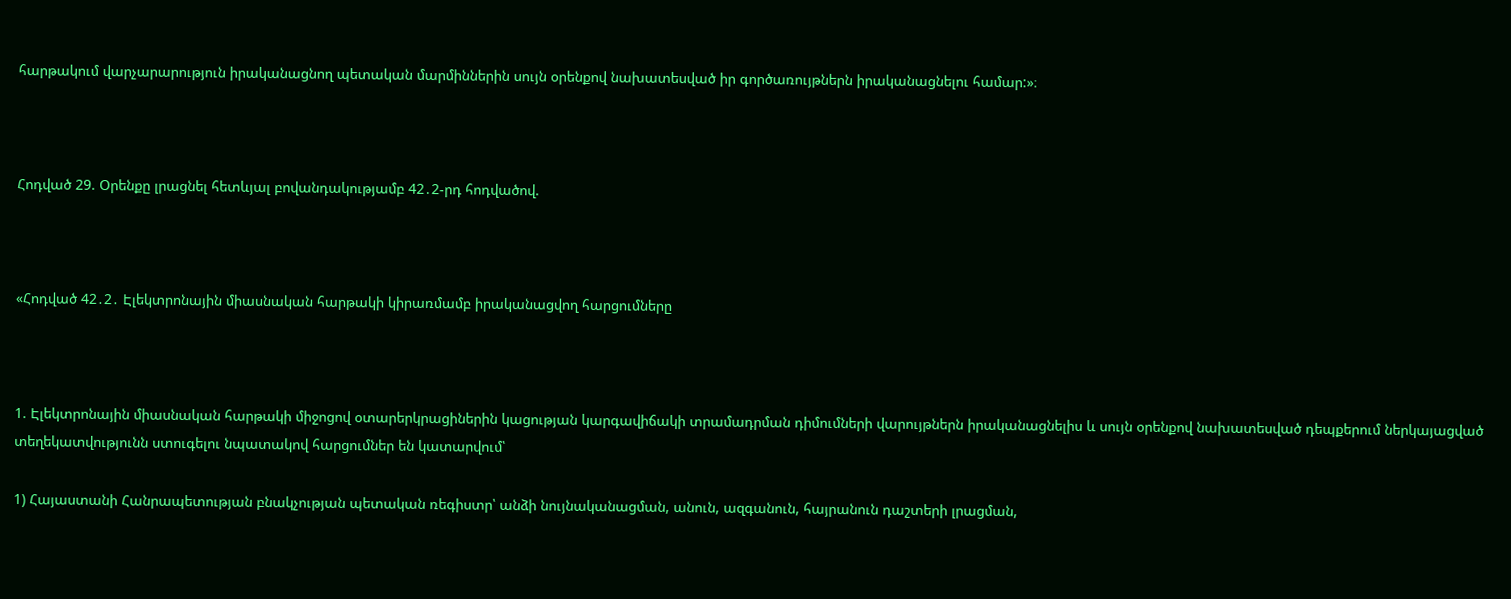հարթակում վարչարարություն իրականացնող պետական մարմիններին սույն օրենքով նախատեսված իր գործառույթներն իրականացնելու համար:»։



Հոդված 29. Օրենքը լրացնել հետևյալ բովանդակությամբ 42․2-րդ հոդվածով.



«Հոդված 42․2․ Էլեկտրոնային միասնական հարթակի կիրառմամբ իրականացվող հարցումները



1. Էլեկտրոնային միասնական հարթակի միջոցով օտարերկրացիներին կացության կարգավիճակի տրամադրման դիմումների վարույթներն իրականացնելիս և սույն օրենքով նախատեսված դեպքերում ներկայացված տեղեկատվությունն ստուգելու նպատակով հարցումներ են կատարվում՝

1) Հայաստանի Հանրապետության բնակչության պետական ռեգիստր՝ անձի նույնականացման, անուն, ազգանուն, հայրանուն դաշտերի լրացման,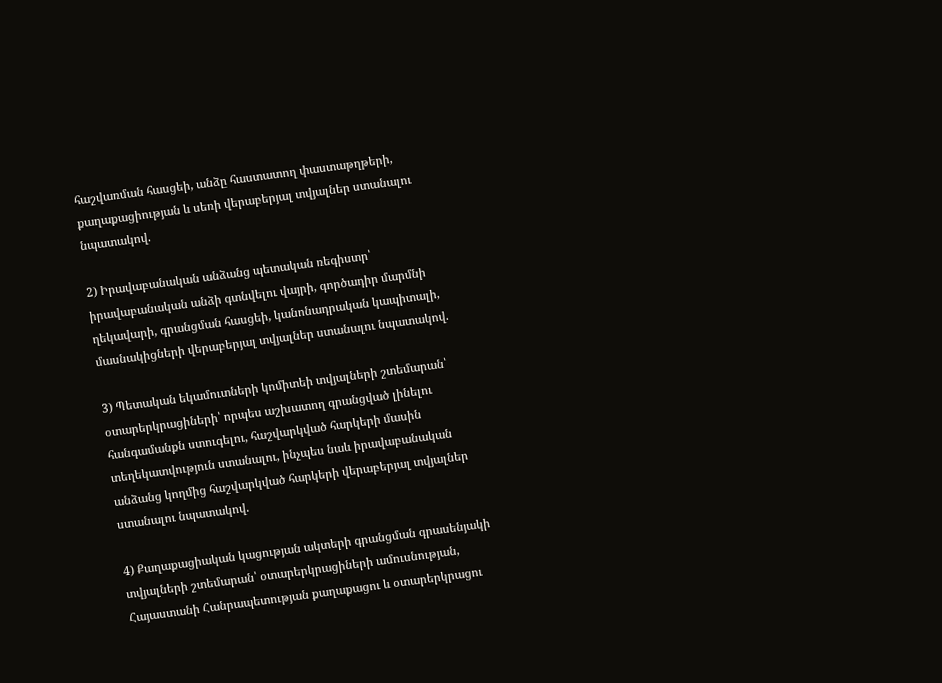հաշվառման հասցեի, անձը հաստատող փաստաթղթերի, քաղաքացիության և սեռի վերաբերյալ տվյալներ ստանալու նպատակով.

2) Իրավաբանական անձանց պետական ռեգիստր՝ իրավաբանական անձի գտնվելու վայրի, գործադիր մարմնի ղեկավարի, գրանցման հասցեի, կանոնադրական կապիտալի, մասնակիցների վերաբերյալ տվյալներ ստանալու նպատակով.

3) Պետական եկամուտների կոմիտեի տվյալների շտեմարան՝ օտարերկրացիների՝ որպես աշխատող գրանցված լինելու հանգամանքն ստուգելու, հաշվարկված հարկերի մասին տեղեկատվություն ստանալու, ինչպես նաև իրավաբանական անձանց կողմից հաշվարկված հարկերի վերաբերյալ տվյալներ ստանալու նպատակով.

4) Քաղաքացիական կացության ակտերի գրանցման գրասենյակի տվյալների շտեմարան՝ օտարերկրացիների ամուսնության, Հայաստանի Հանրապետության քաղաքացու և օտարերկրացու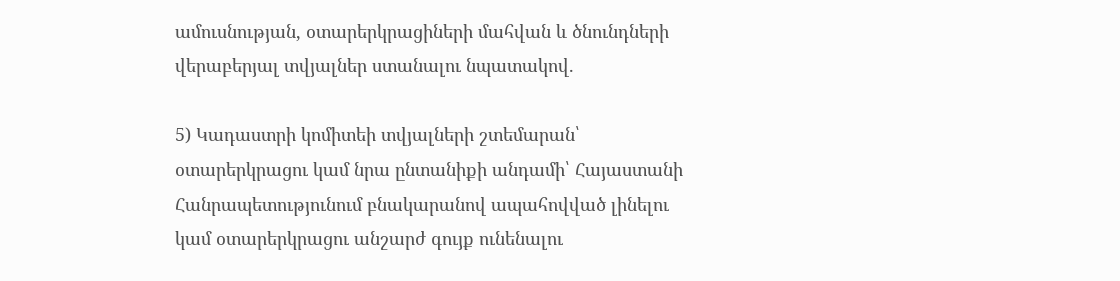ամուսնության, օտարերկրացիների մահվան և ծնունդների վերաբերյալ տվյալներ ստանալու նպատակով.

5) Կադաստրի կոմիտեի տվյալների շտեմարան՝ օտարերկրացու կամ նրա ընտանիքի անդամի՝ Հայաստանի Հանրապետությունում բնակարանով ապահովված լինելու կամ օտարերկրացու անշարժ գույք ունենալու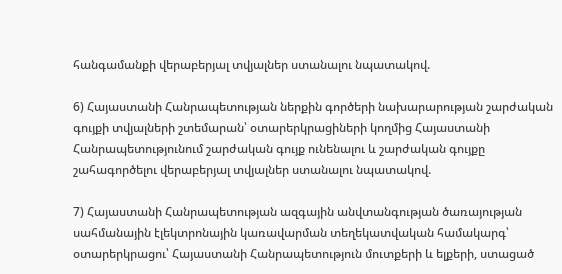հանգամանքի վերաբերյալ տվյալներ ստանալու նպատակով.

6) Հայաստանի Հանրապետության ներքին գործերի նախարարության շարժական գույքի տվյալների շտեմարան՝ օտարերկրացիների կողմից Հայաստանի Հանրապետությունում շարժական գույք ունենալու և շարժական գույքը շահագործելու վերաբերյալ տվյալներ ստանալու նպատակով.

7) Հայաստանի Հանրապետության ազգային անվտանգության ծառայության սահմանային էլեկտրոնային կառավարման տեղեկատվական համակարգ՝ օտարերկրացու՝ Հայաստանի Հանրապետություն մուտքերի և ելքերի, ստացած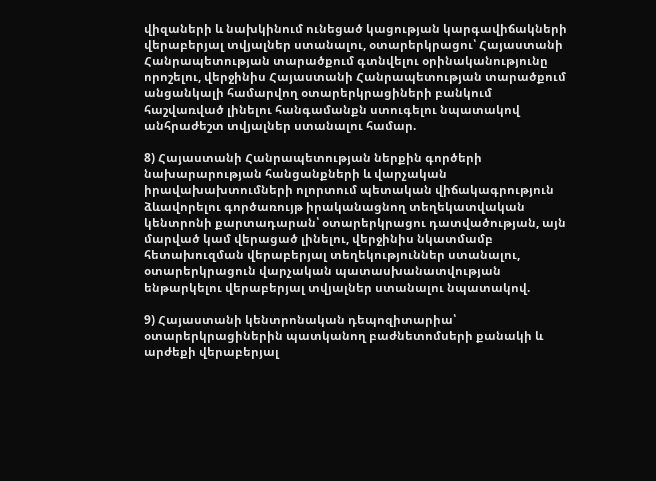վիզաների և նախկինում ունեցած կացության կարգավիճակների վերաբերյալ տվյալներ ստանալու, օտարերկրացու՝ Հայաստանի Հանրապետության տարածքում գտնվելու օրինականությունը որոշելու, վերջինիս Հայաստանի Հանրապետության տարածքում անցանկալի համարվող օտարերկրացիների բանկում հաշվառված լինելու հանգամանքն ստուգելու նպատակով անհրաժեշտ տվյալներ ստանալու համար.

8) Հայաստանի Հանրապետության ներքին գործերի նախարարության հանցանքների և վարչական իրավախախտումների ոլորտում պետական վիճակագրություն ձևավորելու գործառույթ իրականացնող տեղեկատվական կենտրոնի քարտադարան՝ օտարերկրացու դատվածության, այն մարված կամ վերացած լինելու, վերջինիս նկատմամբ հետախուզման վերաբերյալ տեղեկություններ ստանալու, օտարերկրացուն վարչական պատասխանատվության ենթարկելու վերաբերյալ տվյալներ ստանալու նպատակով.

9) Հայաստանի կենտրոնական դեպոզիտարիա՝ օտարերկրացիներին պատկանող բաժնետոմսերի քանակի և արժեքի վերաբերյալ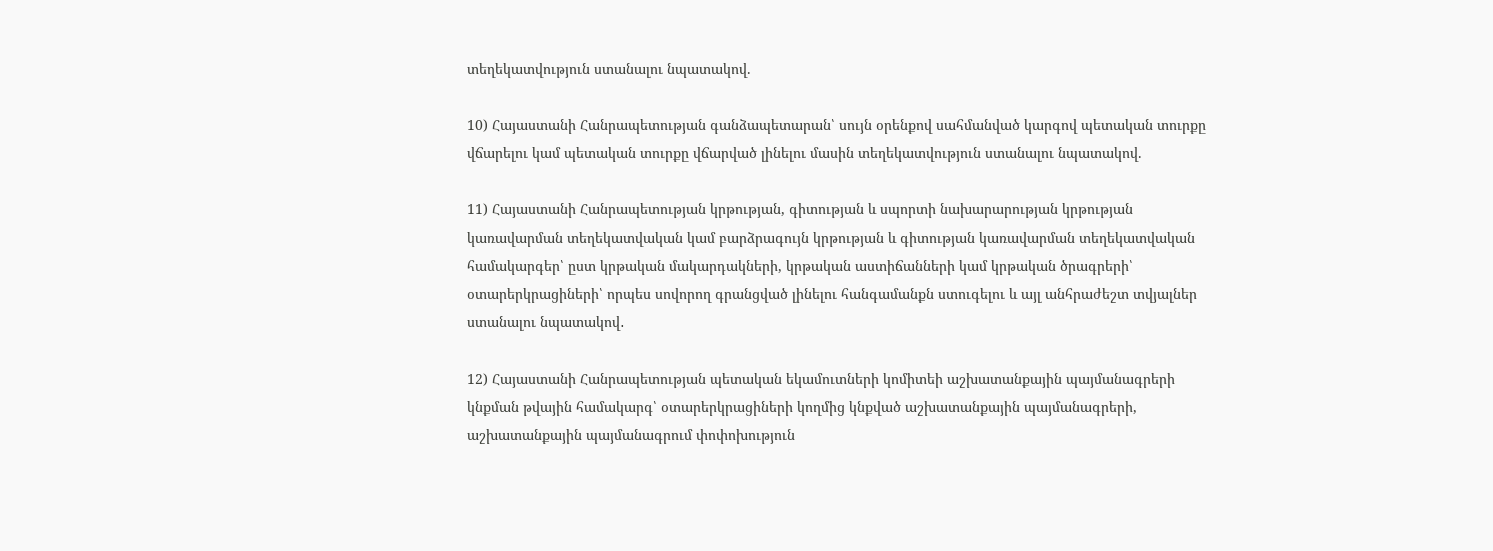տեղեկատվություն ստանալու նպատակով.

10) Հայաստանի Հանրապետության գանձապետարան՝ սույն օրենքով սահմանված կարգով պետական տուրքը վճարելու կամ պետական տուրքը վճարված լինելու մասին տեղեկատվություն ստանալու նպատակով.

11) Հայաստանի Հանրապետության կրթության, գիտության և սպորտի նախարարության կրթության կառավարման տեղեկատվական կամ բարձրագույն կրթության և գիտության կառավարման տեղեկատվական համակարգեր՝ ըստ կրթական մակարդակների, կրթական աստիճանների կամ կրթական ծրագրերի՝ օտարերկրացիների՝ որպես սովորող գրանցված լինելու հանգամանքն ստուգելու և այլ անհրաժեշտ տվյալներ ստանալու նպատակով․

12) Հայաստանի Հանրապետության պետական եկամուտների կոմիտեի աշխատանքային պայմանագրերի կնքման թվային համակարգ՝ օտարերկրացիների կողմից կնքված աշխատանքային պայմանագրերի, աշխատանքային պայմանագրում փոփոխություն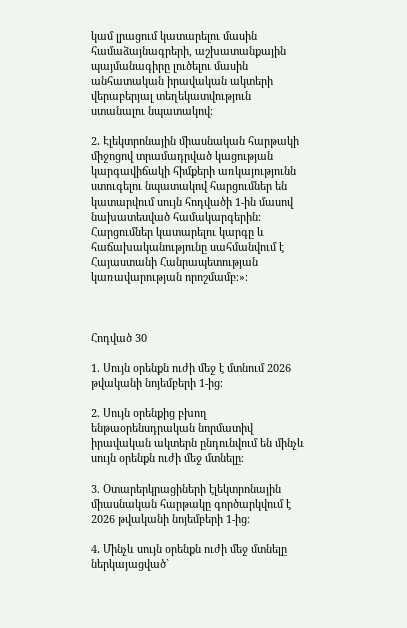կամ լրացում կատարելու մասին համաձայնագրերի, աշխատանքային պայմանագիրը լուծելու մասին անհատական իրավական ակտերի վերաբերյալ տեղեկատվություն ստանալու նպատակով։

2․ Էլեկտրոնային միասնական հարթակի միջոցով տրամադրված կացության կարգավիճակի հիմքերի առկայությունն ստուգելու նպատակով հարցումներ են կատարվում սույն հոդվածի 1-ին մասով նախատեսված համակարգերին։ Հարցումներ կատարելու կարգը և հաճախականությունը սահմանվում է Հայաստանի Հանրապետության կառավարության որոշմամբ։»։



Հոդված 30

1. Սույն օրենքն ուժի մեջ է մտնում 2026 թվականի նոյեմբերի 1-ից։

2. Սույն օրենքից բխող ենթաօրենսդրական նորմատիվ իրավական ակտերն ընդունվում են մինչև սույն օրենքն ուժի մեջ մտնելը։

3. Օտարերկրացիների էլեկտրոնային միասնական հարթակը գործարկվում է 2026 թվականի նոյեմբերի 1-ից։

4․ Մինչև սույն օրենքն ուժի մեջ մտնելը ներկայացված`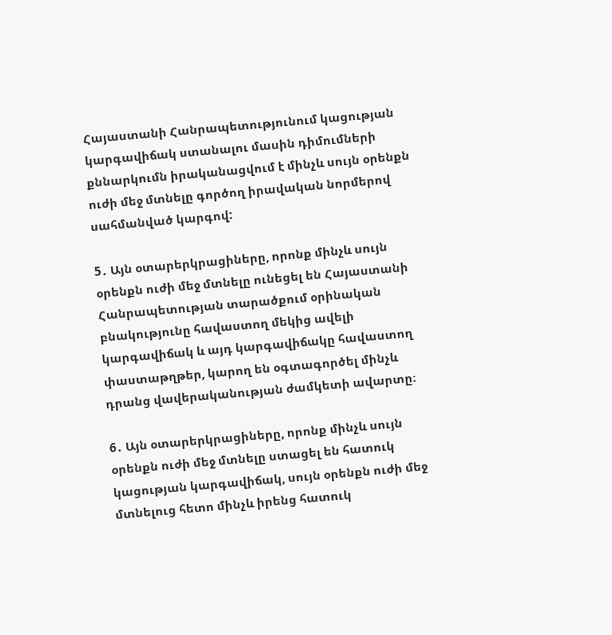Հայաստանի Հանրապետությունում կացության կարգավիճակ ստանալու մասին դիմումների քննարկումն իրականացվում է մինչև սույն օրենքն ուժի մեջ մտնելը գործող իրավական նորմերով սահմանված կարգով:

5․ Այն օտարերկրացիները, որոնք մինչև սույն օրենքն ուժի մեջ մտնելը ունեցել են Հայաստանի Հանրապետության տարածքում օրինական բնակությունը հավաստող մեկից ավելի կարգավիճակ և այդ կարգավիճակը հավաստող փաստաթղթեր, կարող են օգտագործել մինչև դրանց վավերականության ժամկետի ավարտը։

6․ Այն օտարերկրացիները, որոնք մինչև սույն օրենքն ուժի մեջ մտնելը ստացել են հատուկ կացության կարգավիճակ, սույն օրենքն ուժի մեջ մտնելուց հետո մինչև իրենց հատուկ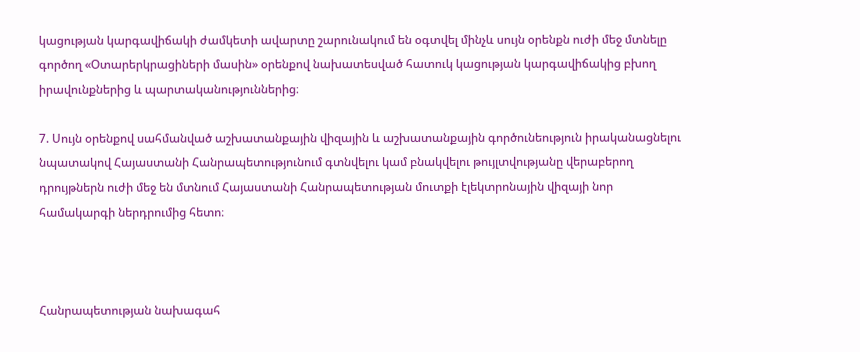կացության կարգավիճակի ժամկետի ավարտը շարունակում են օգտվել մինչև սույն օրենքն ուժի մեջ մտնելը գործող «Օտարերկրացիների մասին» օրենքով նախատեսված հատուկ կացության կարգավիճակից բխող իրավունքներից և պարտականություններից։

7. Սույն օրենքով սահմանված աշխատանքային վիզային և աշխատանքային գործունեություն իրականացնելու նպատակով Հայաստանի Հանրապետությունում գտնվելու կամ բնակվելու թույլտվությանը վերաբերող դրույթներն ուժի մեջ են մտնում Հայաստանի Հանրապետության մուտքի էլեկտրոնային վիզայի նոր համակարգի ներդրումից հետո։



Հանրապետության նախագահ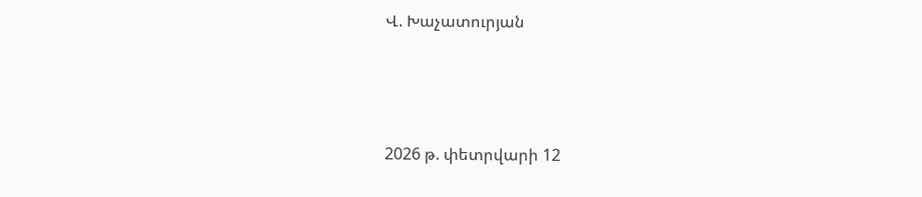Վ. Խաչատուրյան



2026 թ. փետրվարի 12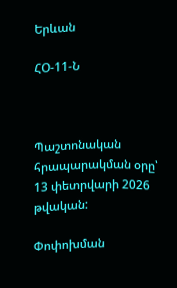Երևան

ՀՕ-11-Ն



Պաշտոնական հրապարակման օրը՝ 13 փետրվարի 2026 թվական:

Փոփոխման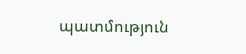պատմություն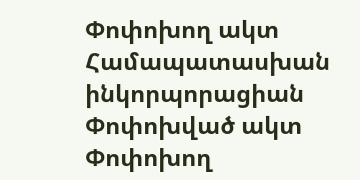Փոփոխող ակտ Համապատասխան ինկորպորացիան
Փոփոխված ակտ
Փոփոխող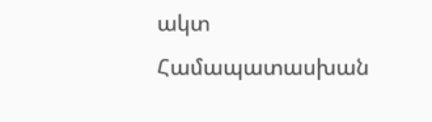ակտ Համապատասխան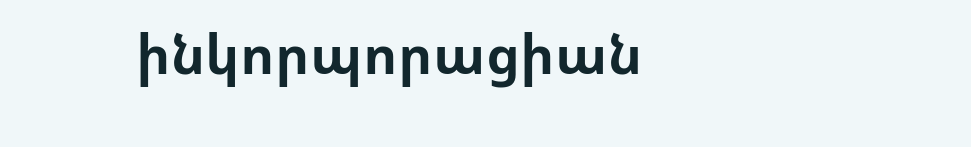ինկորպորացիան